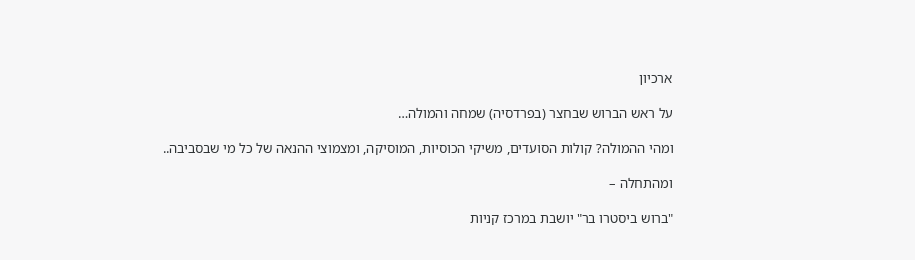ארכיון

על ראש הברוש שבחצר (בפרדסיה) שמחה והמולה…

ומהי ההמולה? קולות הסועדים, משיקי הכוסיות, המוסיקה, ומצמוצי ההנאה של כל מי שבסביבה..

ומהתחלה –

"ברוש ביסטרו בר" יושבת במרכז קניות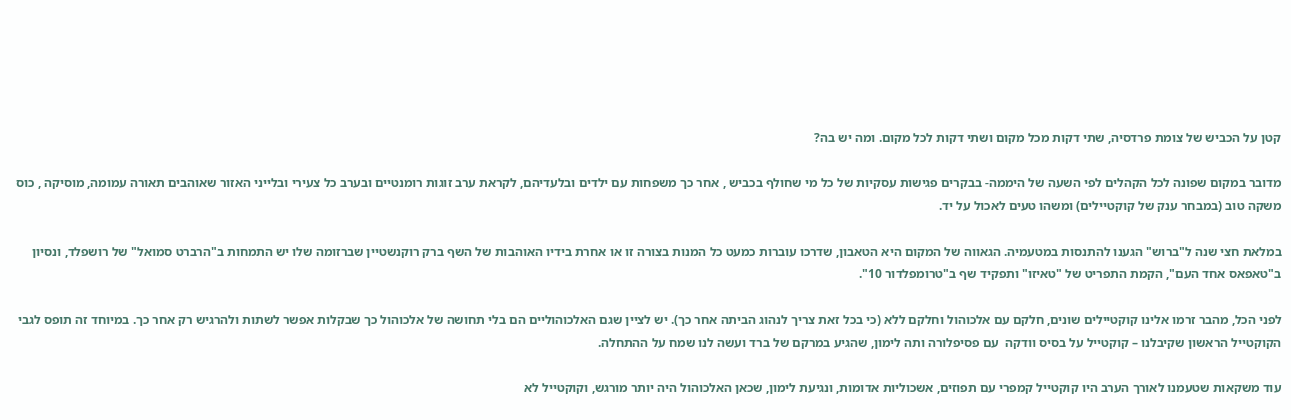קטן על הכביש של צומת פרדסיה, שתי דקות מכל מקום ושתי דקות לכל מקום. ומה יש בה?

מדובר במקום שפונה לכל הקהלים לפי השעה של היממה- בבקרים פגישות עסקיות של כל מי שחולף בכביש , אחר כך משפחות עם ילדים ובלעדיהם, לקראת ערב זוגות רומנטיים ובערב כל צעירי ובלייני האזור שאוהבים תאורה עמומה, מוסיקה , כוס משקה טוב (במבחר ענק של קוקטיילים) ומשהו טעים לאכול על יד.

במלאת חצי שנה ל"ברוש" הגענו להתנסות במטעמיה. הגאווה של המקום היא הטאבון, שדרכו עוברות כמעט כל המנות בצורה זו או אחרת בידיו האוהבות של השף ברק רוקנשטיין שברזומה שלו יש התמחות ב"הרברט סמואל" של רושפלד, ונסיון ב"טאפאס אחד העם", הקמת התפריט של "טאיזו" ותפקיד שף ב"טרומפלדור 10".

לפני הכל, מהבר זרמו אלינו קוקטיילים שונים, חלקם עם אלכוהול וחלקם ללא (כי בכל זאת צריך לנהוג הביתה אחר כך). יש לציין שגם האלכוהוליים הם בלי תחושה של אלכוהול כך שבקלות אפשר לשתות ולהרגיש רק אחר כך. במיוחד זה תופס לגבי הקוקטייל הראשון שקיבלנו – קוקטייל על בסיס וודקה  עם פסיפלורה ותה לימון, שהגיע במרקם של ברד ועשה לנו שמח על ההתחלה.

עוד משקאות שטעמנו לאורך הערב היו קוקטייל קמפרי עם תפוזים, אשכוליות אדומות, ונגיעת לימון, שכאן האלכוהול היה יותר מורגש, וקוקטייל לא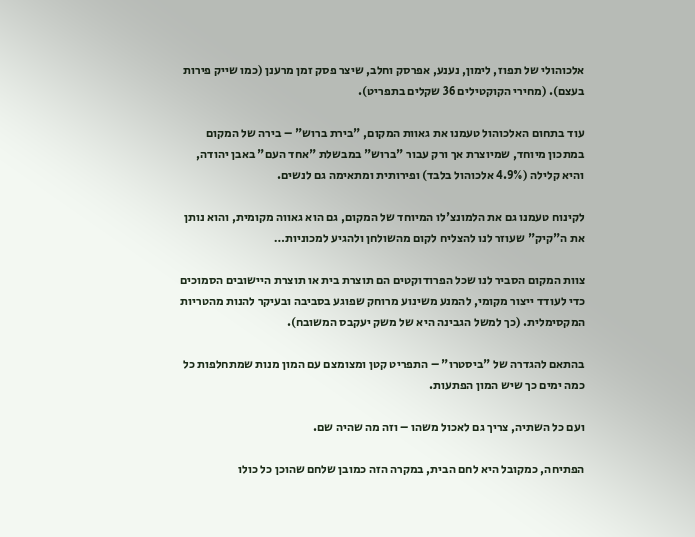אלכוהולי של תפוז, לימון, נענע, אפרסק וחלב, שיצר פסק זמן מרענן (כמו שייק פירות בעצם). (מחירי הקוקטילים 36 שקלים בתפריט).

עוד בתחום האלכוהול טעמנו את גאוות המקום, "בירת ברוש" – בירה של המקום במתכון מיוחד, שמיוצרת אך ורק עבור "ברוש" במבשלת "אחד העם" באבן יהודה, והיא קלילה (4.9% אלכוהול בלבד) ופירותית ומתאימה גם לנשים.

לקינוח טעמנו גם את הלמונצ'לו המיוחד של המקום, גם הוא גאווה מקומית, והוא נותן את ה"קיק" שעוזר לנו להצליח לקום מהשולחן ולהגיע למכוניות…

צוות המקום הסביר לנו שכל הפרודוקטים הם תוצרת בית או תוצרת היישובים הסמוכים כדי לעודד ייצור מקומי, להמנע משינוע מרוחק שפוגע בסביבה ובעיקר להנות מהטריות המקסימלית. (כך למשל הגבינה היא של משק יעקבס המשובח).

בהתאם להגדרה של "ביסטרו" – התפריט קטן ומצומצם עם המון מנות שמתחלפות כל כמה ימים כך שיש המון הפתעות.

ועם כל השתיה, צריך גם לאכול משהו – וזה מה שהיה שם.

הפתיחה, כמקובל היא לחם הבית, במקרה הזה כמובן שלחם שהוכן כל כולו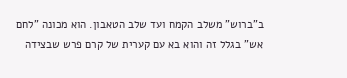ב"ברוש" משלב הקמח ועד שלב הטאבון. הוא מכונה "לחם אש" בגלל זה והוא בא עם קערית של קרם פרש שבצידה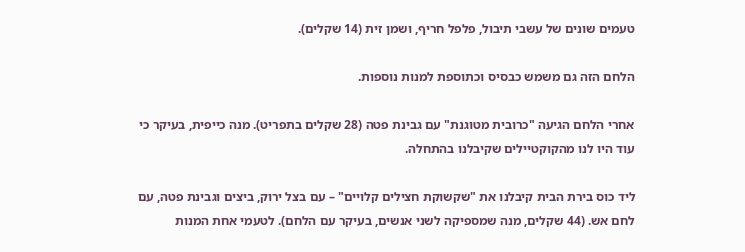טעמים שונים של עשבי תיבול, פלפל חריף, ושמן זית (14 שקלים).

הלחם הזה גם משמש כבסיס וכתוספת למנות נוספות.

אחרי הלחם הגיעה "כרובית מטוגנת" עם גבינת פטה (28 שקלים בתפריט). מנה כייפית, בעיקר כי עוד היו לנו מהקוקטיילים שקיבלנו בהתחלה.

ליד כוס בירת הבית קיבלנו את "שקשוקת חצילים קלויים" – עם בצל ירוק, ביצים וגבינת פטה, עם לחם אש. (44 שקלים, מנה שמספיקה לשני אנשים, בעיקר עם הלחם). לטעמי אחת המנות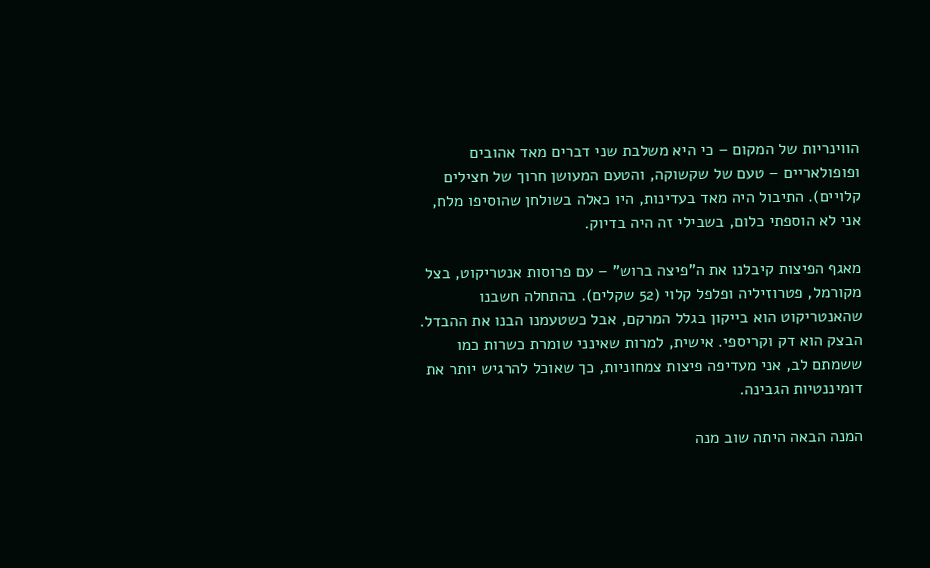הווינריות של המקום – כי היא משלבת שני דברים מאד אהובים ופופולאריים – טעם של שקשוקה, והטעם המעושן חרוך של חצילים קלויים). התיבול היה מאד בעדינות, היו כאלה בשולחן שהוסיפו מלח, אני לא הוספתי כלום, בשבילי זה היה בדיוק.

מאגף הפיצות קיבלנו את ה"פיצה ברוש" – עם פרוסות אנטריקוט, בצל מקורמל, פטרוזיליה ופלפל קלוי (52 שקלים). בהתחלה חשבנו שהאנטריקוט הוא בייקון בגלל המרקם, אבל כשטעמנו הבנו את ההבדל. הבצק הוא דק וקריספי. אישית, למרות שאינני שומרת כשרות כמו ששמתם לב, אני מעדיפה פיצות צמחוניות, כך שאוכל להרגיש יותר את דומיננטיות הגבינה.

המנה הבאה היתה שוב מנה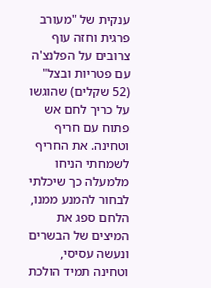ענקית של "מעורב פרגית וחזה עוף צרובים על הפלנצ'ה עם פטריות ובצל" (52 שקלים) שהוגשו על כריך לחם אש פתוח עם חריף וטחינה. את החריף לשמחתי הניחו מלמעלה כך שיכלתי לבחור להמנע ממנו, הלחם ספג את המיצים של הבשרים ונעשה עסיסי, וטחינה תמיד הולכת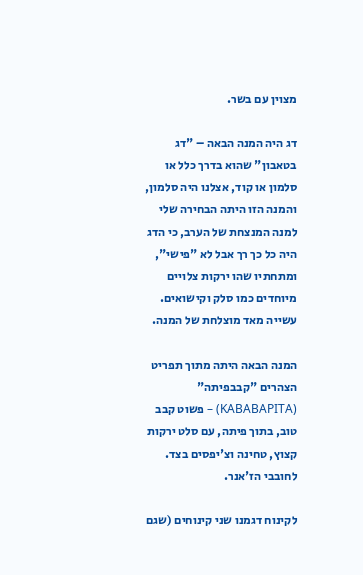מצוין עם בשר.

דג היה המנה הבאה – "דג בטאבון" שהוא בדרך כלל או סלמון או קוד, אצלנו היה סלמון, והמנה הזו היתה הבחירה שלי למנה המנצחת של הערב, כי הדג היה כל כך רך אבל לא "פישי", ומתחתיו שהו ירקות צלויים מיוחדים כמו סלק וקישואים. עשייה מאד מוצלחת של המנה.

המנה הבאה היתה מתוך תפריט הצהרים "קבבפיתה" (KABABAPITA) – פשוט קבב טוב, בתוך פיתה, עם סלט ירקות קצוץ, טחינה וצ'יפסים בצד. לחובבי הז'אנר.

לקינוח דגמנו שני קינוחים (שגם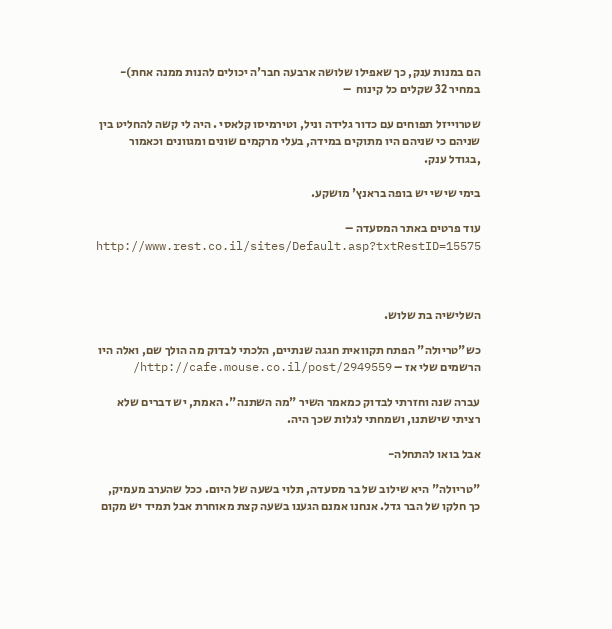הם במנות ענק, כך שאפילו שלושה ארבעה חבר'ה יכולים להנות ממנה אחת)- במחיר 32 שקלים כל קינוח  –

שטרוייזל תפוחים עם כדור גלידה וניל, וטירמיסו קלאסי . היה לי קשה להחליט בין שניהם כי שניהם היו מתוקים במידה, בעלי מרקמים שונים ומגוונים וכאמור ,בגודל ענק.

בימי שישי יש בופה בראנץ' מושקע.

עוד פרטים באתר המסעדה – http://www.rest.co.il/sites/Default.asp?txtRestID=15575



השלישיה בת שלוש.

כש"טריולה" הפתח תקוואית חגגה שנתיים, הלכתי לבדוק מה הולך שם, ואלה היו הרשמים שלי אז – http://cafe.mouse.co.il/post/2949559/

עברה שנה וחזרתי לבדוק כמאמר השיר "מה השתנה". האמת, יש דברים שלא רציתי שישתנו, ושמחתי לגלות שכך היה.

אבל בואו להתחלה-

"טריולה" היא שילוב של בר מסעדה, תלוי בשעה של היום. ככל שהערב מעמיק, כך חלקו של הבר גדל. אנחנו אמנם הגענו בשעה קצת מאוחרת אבל תמיד יש מקום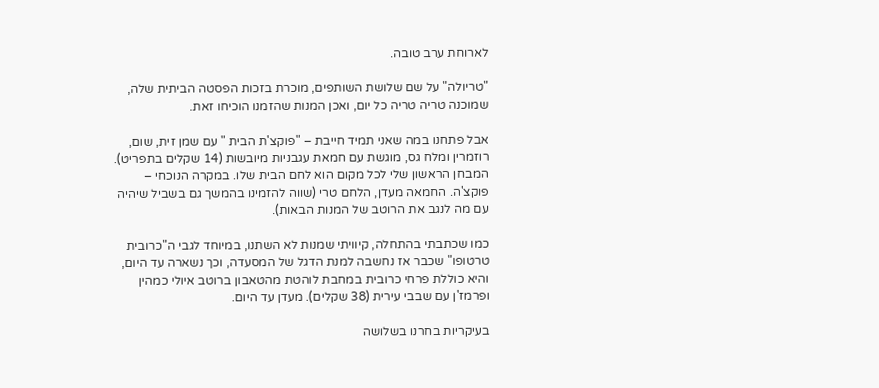לארוחת ערב טובה.

"טריולה" על שם שלושת השותפים, מוכרת בזכות הפסטה הביתית שלה, שמוכנה טריה טריה כל יום, ואכן המנות שהזמנו הוכיחו זאת.

אבל פתחנו במה שאני תמיד חייבת – "פוקצ'ת הבית " עם שמן זית, שום, רוזמרין ומלח גס, מוגשת עם חמאת עגבניות מיובשות (14 שקלים בתפריט). המבחן הראשון שלי לכל מקום הוא לחם הבית שלו. במקרה הנוכחי – פוקצ'ה. החמאה מעדן, הלחם טרי (שווה להזמינו בהמשך גם בשביל שיהיה עם מה לנגב את הרוטב של המנות הבאות).

כמו שכתבתי בהתחלה, קיוויתי שמנות לא השתנו, במיוחד לגבי ה"כרובית טרטופו" שכבר אז נחשבה למנת הדגל של המסעדה, וכך נשארה עד היום, והיא כוללת פרחי כרובית במחבת לוהטת מהטאבון ברוטב איולי כמהין ופרמז'ן עם שבבי עירית (38 שקלים). מעדן עד היום.

בעיקריות בחרנו בשלושה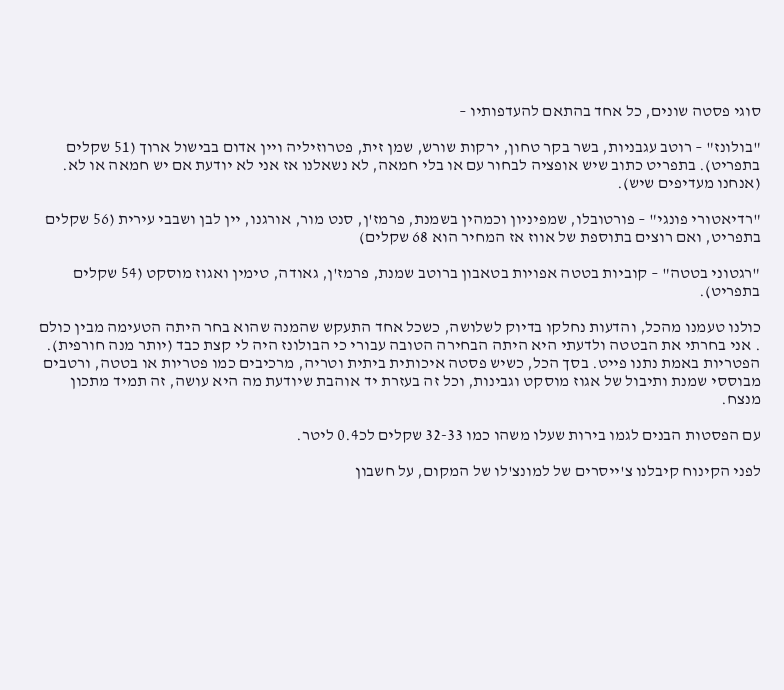סוגי פסטה שונים, כל אחד בהתאם להעדפותיו –

"בולונז" – רוטב עגבניות, בשר בקר טחון, ירקות שורש, שמן זית, פטרוזיליה ויין אדום בבישול ארוך (51 שקלים בתפריט). בתפריט כתוב שיש אופציה לבחור עם או בלי חמאה, לא נשאלנו אז אני לא יודעת אם יש חמאה או לא. (אנחנו מעדיפים שיש).

"רדיאטורי פונגי" – פורטובלו, שמפיניון וכמהין בשמנת, פרמז'ן, סנט מור, אורגנו, יין לבן ושבבי עירית (56 שקלים בתפריט, ואם רוצים בתוספת של אווז אז המחיר הוא 68 שקלים)

"רגטוני בטטה" – קוביות בטטה אפויות בטאבון ברוטב שמנת, פרמז'ן, גאודה, טימין ואגוז מוסקט (54 שקלים בתפריט).

כולנו טעמנו מהכל, והדעות נחלקו בדיוק לשלושה, כשכל אחד התעקש שהמנה שהוא בחר היתה הטעימה מבין כולם . אני בחרתי את הבטטה ולדעתי היא היתה הבחירה הטובה עבורי כי הבולונז היה לי קצת כבד (יותר מנה חורפית). הפטריות באמת נתנו פייט. בסך הכל, כשיש פסטה איכותית ביתית וטריה, מרכיבים כמו פטריות או בטטה, ורטבים מבוססי שמנת ותיבול של אגוז מוסקט וגבינות, וכל זה בעזרת יד אוהבת שיודעת מה היא עושה, זה תמיד מתכון מנצח.

עם הפסטות הבנים לגמו בירות שעלו משהו כמו 32-33 שקלים לכ0.4 ליטר.

לפני הקינוח קיבלנו צ'ייסרים של למונצ'לו של המקום, על חשבון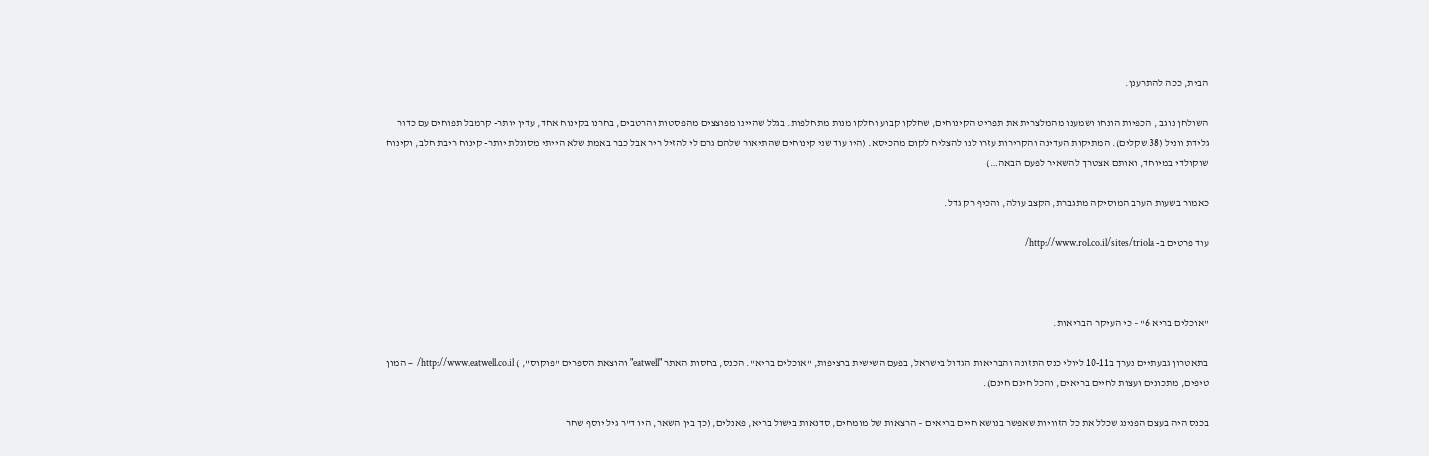הבית, ככה להתרענן.

השולחן נוגב , הכפיות הונחו ושמענו מהמלצרית את תפריט הקינוחים, שחלקו קבוע וחלקו מנות מתחלפות. בגלל שהיינו מפוצצים מהפסטות והרטבים, בחרנו בקינוח אחד, עדין יותר- קרמבל תפוחים עם כדור גלידת ווניל (38 שקלים). המתיקות העדינה והקרירות עזרו לנו להצליח לקום מהכיסא. (היו עוד שני קינוחים שהתיאור שלהם גרם לי להזיל ריר אבל כבר באמת שלא הייתי מסוגלת יותר- קינוח ריבת חלב, וקינוח שוקולדי במיוחד, ואותם אצטרך להשאיר לפעם הבאה…)

כאמור בשעות הערב המוסיקה מתגברת, הקצב עולה, והכיף רק גדל.

עוד פרטים ב- http://www.rol.co.il/sites/triola/



"אוכלים בריא 6" – כי העיקר הבריאות.

בתאטרון גבעתיים נערך ב10-11 ליולי כנס התזונה והבריאות הגדול בישראל, בפעם השישית ברציפות, "אוכלים בריא". הכנס, בחסות האתר "eatwell" והוצאת הספרים "פוקוס", ) http://www.eatwell.co.il/  – המון טיפים, מתכונים ועצות לחיים בריאים, והכל חינם חינם).

בכנס היה בעצם הפנינג שכלל את כל הזוויות שאפשר בנושא חיים בריאים – הרצאות של מומחים, סדנאות בישול בריא, פאנלים, (כך בין השאר, היו ד"ר גיל יוסף שחר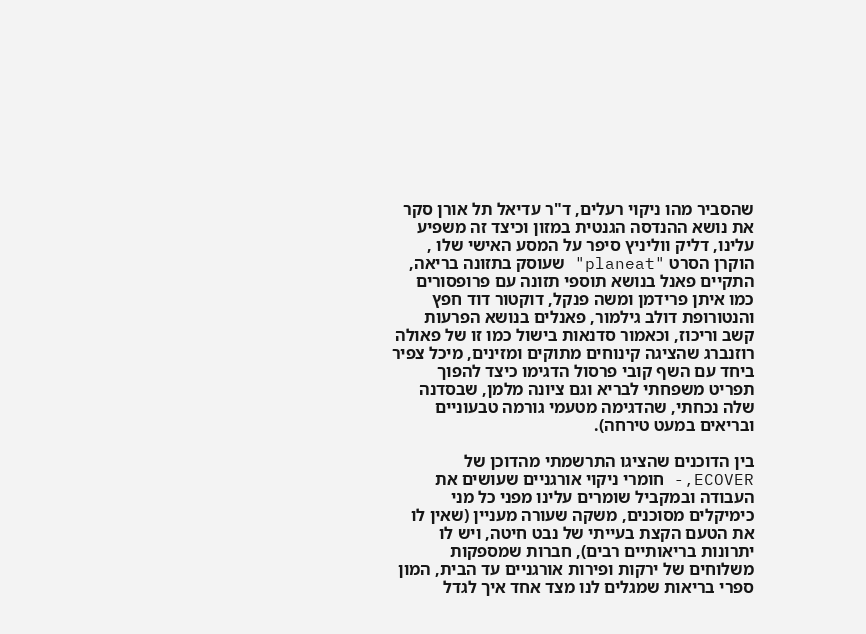שהסביר מהו ניקוי רעלים, ד"ר עדיאל תל אורן סקר את נושא ההנדסה הגנטית במזון וכיצד זה משפיע עלינו, דליק ווליניץ סיפר על המסע האישי שלו , הוקרן הסרט "planeat" שעוסק בתזונה בריאה, התקיים פאנל בנושא תוספי תזונה עם פרופסורים כמו איתן פרידמן ומשה פנקל, דוקטור דוד חפץ והנטורופת דולב גילמור, פאנלים בנושא הפרעות קשב וריכוז, וכאמור סדנאות בישול כמו זו של פאולה רוזנברג שהציגה קינוחים מתוקים ומזינים, מיכל צפיר ביחד עם השף קובי פרסול הדגימו כיצד להפוך תפריט משפחתי לבריא וגם ציונה מלמן, שבסדנה שלה נכחתי, שהדגימה מטעמי גורמה טבעוניים ובריאים במעט טירחה).

בין הדוכנים שהציגו התרשמתי מהדוכן של ECOVER,- חומרי ניקוי אורגניים שעושים את העבודה ובמקביל שומרים עלינו מפני כל מני כימיקלים מסוכנים, משקה שעורה מעניין (שאין לו את הטעם הקצת בעייתי של נבט חיטה, ויש לו יתרונות בריאותיים רבים), חברות שמספקות משלוחים של ירקות ופירות אורגניים עד הבית, המון ספרי בריאות שמגלים לנו מצד אחד איך לגדל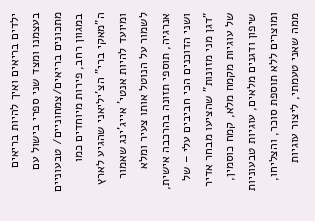ילדים בריאים ואיך להיות בריאים בעצמנו ומצד שני ספרי בישול עם מתכונים בריאים/צמחוניים/ טבעוניים במגוון רחב, פירות מיוחדים כמו ה"מאקי ברי" הצ'יליאני שהגיע לארץ ומיועד להיות אנטי' אייג'ינג שאמור לשמור על הנוטל אותו צעיר ומלא אנרגיה, תוספי תזונה בהרכבה אישית, ושני הדוכנים הכי חביבים עלי – של "דגן מני מזונות" שהציעו מבחר אדיר של עוגיות מקמח מלא, קמח כוסמין, שיפון ודגנים מלאים, עוגיות טבעוניות ומוצרים ללא תוספת סוכר, והצליחו, ממה שאני טעמתי, ליצור עוגיות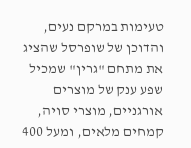טעימות במרקם נעים, והדוכן של שופרסל שהציג את מתחם "גרין" שמכיל שפע ענק של מוצרים אורגניים, מוצרי סויה, קמחים מלאים, ומעל 400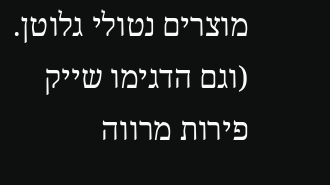מוצרים נטולי גלוטן. (וגם הדגימו שייק פירות מרווה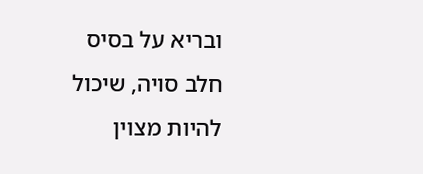ובריא על בסיס חלב סויה, שיכול להיות מצוין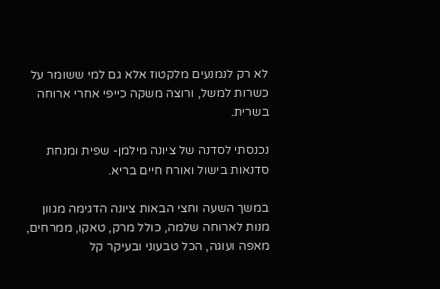לא רק לנמנעים מלקטוז אלא גם למי ששומר על כשרות למשל, ורוצה משקה כייפי אחרי ארוחה בשרית.

נכנסתי לסדנה של ציונה מילמן- שפית ומנחת סדנאות בישול ואורח חיים בריא.

במשך השעה וחצי הבאות ציונה הדגימה מגוון מנות לארוחה שלמה, כולל מרק, טאקו, ממרחים, מאפה ועוגה, הכל טבעוני ובעיקר קל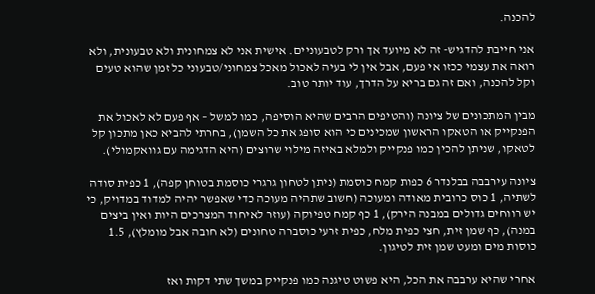להכנה.

אני חייבת להדגיש- זה לא מיועד אך ורק לטבעוניים. אישית אני לא צמחונית ולא טבעונית, ולא רואה את עצמי ככזו אי פעם, אבל אין לי בעיה לאכול מאכל צמחוני/טבעוני כל זמן שהוא טעים וקל להכנה, ואם זה גם בריא על הדרך, עוד יותר טוב.

מבין המתכונים של ציונה (והטיפים הרבים שהיא הוסיפה, כמו למשל – אף פעם לא לאכול את הפנקייק או הטאקו הראשון שמכינים כי הוא סופג את כל השמן), בחרתי להביא כאן מתכון קל לטאקו, שניתן להכין כמו פנקייק ולמלא באיזה מילוי שרוצים (היא הדגימה עם גוואקמולי).

ציונה עירבבה בבלנדר 6 כפות קמח כוסמת (ניתן לטחון גרגרי כוסמת בטוחן קפה), 1 כפית סודה לשתיה, 1 כוס כרובית מאודה ומעוכה (חשוב שתהיה מעוכה כדי שאפשר יהיה למדוד במדויק, כי יש רווחים גדולים במבנה הירק), 1 כף קמח טפיוקה (עוזר לאיחוד המצרכים היות ואין ביצים במנה), כף שמן זית, חצי כפית מלח, כפית זרעי כוסברה טחונים (לא חובה אבל מומלץ), 1.5 כוסות מים ומעט שמן זית לטיגון.

אחרי שהיא ערבבה את הכל, היא פשוט טיגנה כמו פנקייק במשך שתי דקות ואז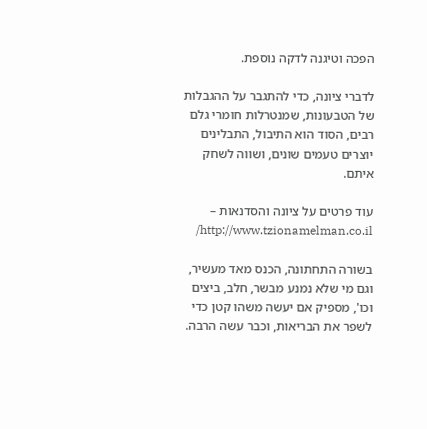הפכה וטיגנה לדקה נוספת.

לדברי ציונה, כדי להתגבר על ההגבלות של הטבעונות, שמנטרלות חומרי גלם רבים, הסוד הוא התיבול, התבלינים יוצרים טעמים שונים, ושווה לשחק איתם.

עוד פרטים על ציונה והסדנאות – http://www.tzionamelman.co.il/

בשורה התחתונה, הכנס מאד מעשיר, וגם מי שלא נמנע מבשר, חלב, ביצים וכו', מספיק אם יעשה משהו קטן כדי לשפר את הבריאות, וכבר עשה הרבה.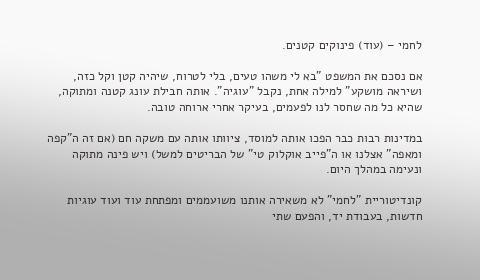לחמי – (עוד) פינוקים קטנים.

אם נסכם את המשפט "בא לי משהו טעים, בלי לטרוח, שיהיה קטן וקל כזה, ושיראה מושקע" למילה אחת, נקבל "עוגיה". אותה חבילת עונג קטנה ומתוקה, שהיא כל מה שחסר לנו לפעמים, בעיקר אחרי ארוחה טובה.

במדינות רבות כבר הפכו אותה למוסד, ציוותו אותה עם משקה חם (אם זה ה"קפה ומאפה" אצלנו או ה"פייב אוקלוק טי" של הבריטים למשל) ויש פינה מתוקה ונעימה במהלך היום.

קונדיטוריית "לחמי" לא משאירה אותנו משועממים ומפתחת עוד ועוד עוגיות חדשות, בעבודת יד, והפעם שתי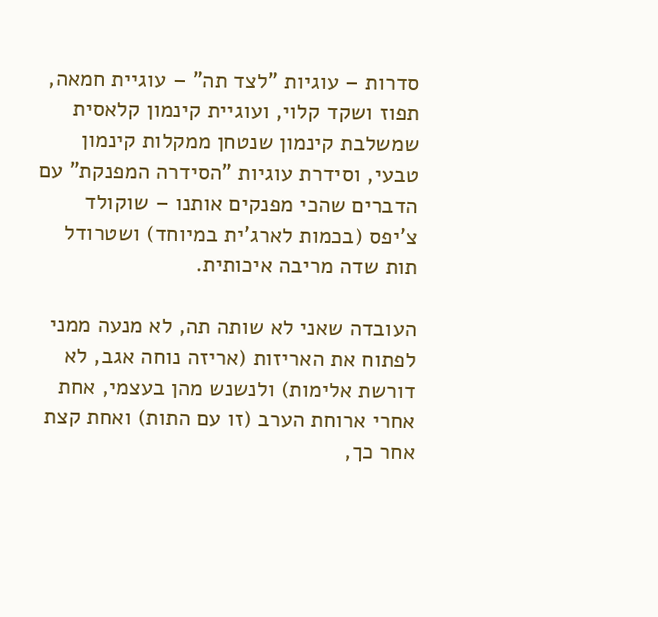סדרות – עוגיות "לצד תה" – עוגיית חמאה, תפוז ושקד קלוי, ועוגיית קינמון קלאסית שמשלבת קינמון שנטחן ממקלות קינמון טבעי, וסידרת עוגיות "הסידרה המפנקת" עם הדברים שהכי מפנקים אותנו – שוקולד צ'יפס (בכמות לארג'ית במיוחד) ושטרודל תות שדה מריבה איכותית.

העובדה שאני לא שותה תה, לא מנעה ממני לפתוח את האריזות (אריזה נוחה אגב, לא דורשת אלימות) ולנשנש מהן בעצמי, אחת אחרי ארוחת הערב (זו עם התות) ואחת קצת אחר כך,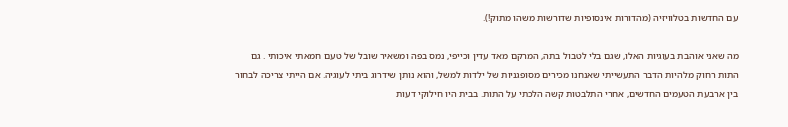עם החדשות בטלוויזיה (מהדורות אינסופיות שדורשות משהו מתוק!).

מה שאני אוהבת בעוגיות האלו, שגם בלי לטבול בתה, המרקם מאד עדין וכייפי, נמס בפה ומשאיר שובל של טעם חמאתי איכותי . גם התות רחוק מלהיות הדבר התעשייתי שאנחנו מכירים מסופגניות של ילדות למשל, והוא נותן שידרוג ביתי לעוגיה. אם הייתי צריכה לבחור בין ארבעת הטעמים החדשים, אחרי התלבטות קשה הלכתי על התות. בבית היו חילוקי דעות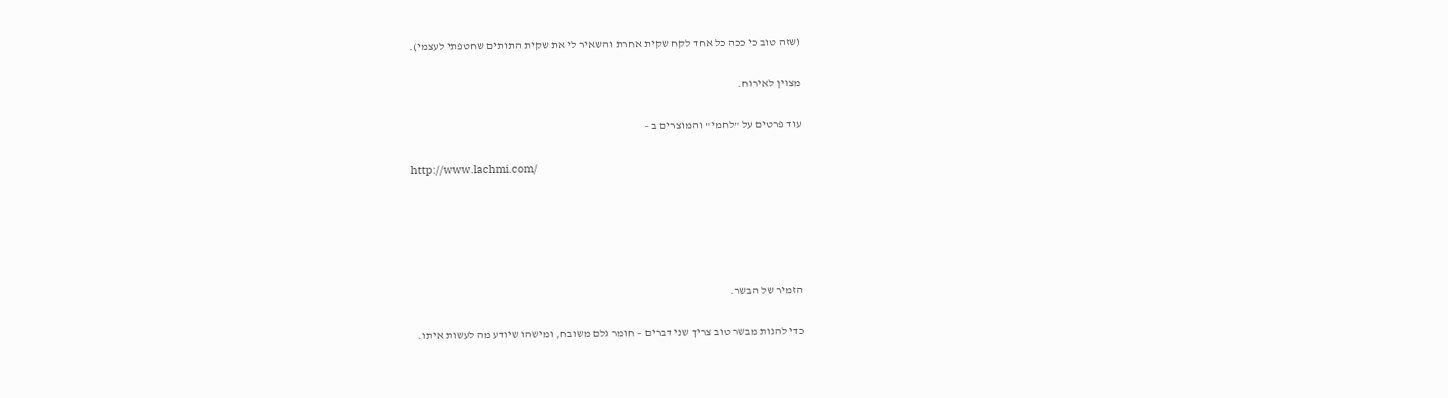(שזה טוב כי ככה כל אחד לקח שקית אחרת והשאיר לי את שקית התותים שחטפתי לעצמי).

מצוין לאירוח.

עוד פרטים על "לחמי" והמוצרים ב –

http://www.lachmi.com/





הזמיר של הבשר.

כדי להנות מבשר טוב צריך שני דברים – חומר גלם משובח, ומישהו שיודע מה לעשות איתו.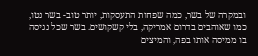ובמקרה של בשר, כמה שפחות התעסקות, יותר טוב- בשר נטו, כמו שאוהבים בדרום אמריקה, בלי קשקושים. בשר שכל נגיסה בו ממיסה אותו בפה, והמיצים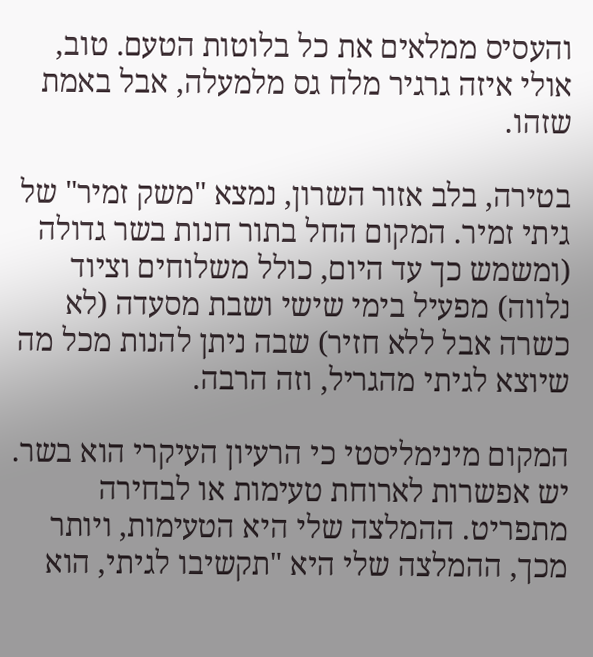והעסיס ממלאים את כל בלוטות הטעם. טוב, אולי איזה גרגיר מלח גס מלמעלה, אבל באמת שזהו.

בטירה, בלב אזור השרון, נמצא "משק זמיר" של גיתי זמיר. המקום החל בתור חנות בשר גדולה (ומשמש כך עד היום, כולל משלוחים וציוד נלווה) מפעיל בימי שישי ושבת מסעדה (לא כשרה אבל ללא חזיר) שבה ניתן להנות מכל מה שיוצא לגיתי מהגריל, וזה הרבה.

המקום מינימליסטי כי הרעיון העיקרי הוא בשר. יש אפשרות לארוחת טעימות או לבחירה מתפריט. ההמלצה שלי היא הטעימות, ויותר מכך, ההמלצה שלי היא "תקשיבו לגיתי, הוא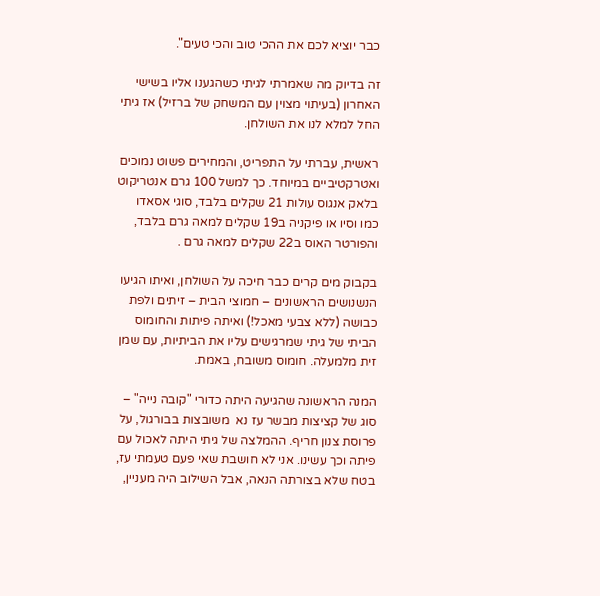כבר יוציא לכם את ההכי טוב והכי טעים".

זה בדיוק מה שאמרתי לגיתי כשהגענו אליו בשישי האחרון (בעיתוי מצוין עם המשחק של ברזיל) אז גיתי החל למלא לנו את השולחן.

ראשית, עברתי על התפריט, והמחירים פשוט נמוכים ואטרקטיביים במיוחד. כך למשל 100 גרם אנטריקוט בלאק אנגוס עולות 21 שקלים בלבד, סוגי אסאדו כמו וסיו או פיקניה ב19 שקלים למאה גרם בלבד, והפורטר האוס ב22 שקלים למאה גרם .

בקבוק מים קרים כבר חיכה על השולחן, ואיתו הגיעו הנשנושים הראשונים – חמוצי הבית – זיתים ולפת כבושה (ללא צבעי מאכל!) ואיתה פיתות והחומוס הביתי של גיתי שמרגישים עליו את הביתיות, עם שמן זית מלמעלה. חומוס משובח, באמת.

המנה הראשונה שהגיעה היתה כדורי "קובה נייה" – סוג של קציצות מבשר עז נא  משובצות בבורגול, על פרוסת צנון חריף. ההמלצה של גיתי היתה לאכול עם פיתה וכך עשינו. אני לא חושבת שאי פעם טעמתי עז, בטח שלא בצורתה הנאה, אבל השילוב היה מעניין,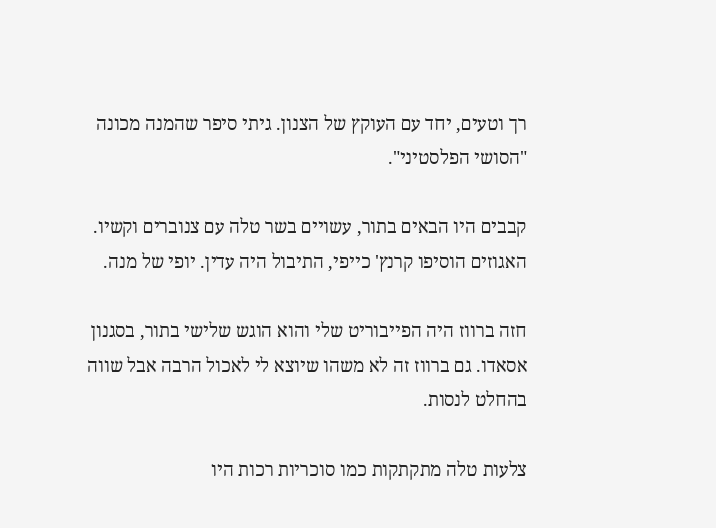רך וטעים, יחד עם העוקץ של הצנון. גיתי סיפר שהמנה מכונה "הסושי הפלסטיני".

קבבים היו הבאים בתור, עשויים בשר טלה עם צנוברים וקשיו. האגוזים הוסיפו קרנץ' כייפי, התיבול היה עדין. יופי של מנה.

חזה ברווז היה הפייבוריט שלי והוא הוגש שלישי בתור, בסגנון אסאדו. גם ברווז זה לא משהו שיוצא לי לאכול הרבה אבל שווה בהחלט לנסות.

צלעות טלה מתקתקות כמו סוכריות רכות היו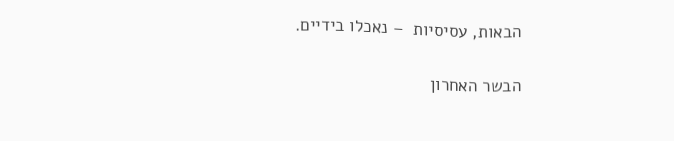הבאות, עסיסיות  – נאכלו בידיים.

הבשר האחרון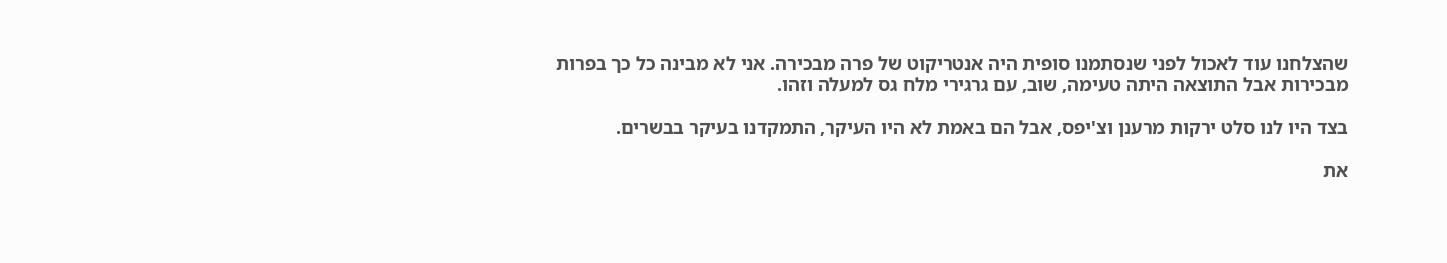שהצלחנו עוד לאכול לפני שנסתמנו סופית היה אנטריקוט של פרה מבכירה. אני לא מבינה כל כך בפרות מבכירות אבל התוצאה היתה טעימה, שוב, עם גרגירי מלח גס למעלה וזהו.

בצד היו לנו סלט ירקות מרענן וצ'יפס, אבל הם באמת לא היו העיקר, התמקדנו בעיקר בבשרים.

את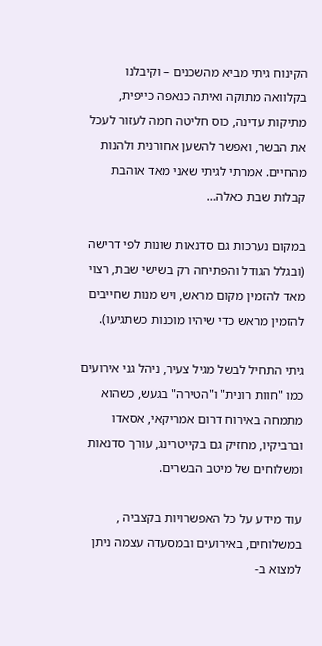הקינוח גיתי מביא מהשכנים – וקיבלנו בקלוואה מתוקה ואיתה כנאפה כייפית, מתיקות עדינה, כוס חליטה חמה לעזור לעכל את הבשר, ואפשר להשען אחורנית ולהנות מהחיים. אמרתי לגיתי שאני מאד אוהבת קבלות שבת כאלה…

במקום נערכות גם סדנאות שונות לפי דרישה (ובגלל הגודל והפתיחה רק בשישי שבת, רצוי מאד להזמין מקום מראש, ויש מנות שחייבים להזמין מראש כדי שיהיו מוכנות כשתגיעו).

גיתי התחיל לבשל מגיל צעיר, ניהל גני אירועים כמו "חוות רונית" ו"הטירה" בגעש, כשהוא מתמחה באירוח דרום אמריקאי, אסאדו וברביקיו, מחזיק גם בקייטרינג, עורך סדנאות ומשלוחים של מיטב הבשרים.

עוד מידע על כל האפשרויות בקצביה , במשלוחים, באירועים ובמסעדה עצמה ניתן למצוא ב-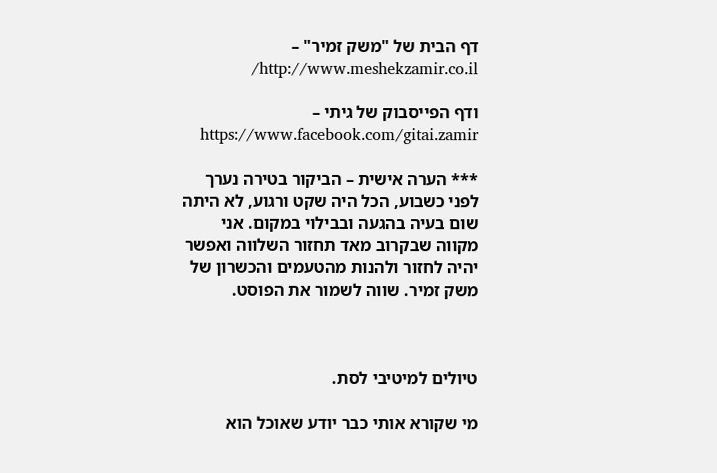דף הבית של "משק זמיר" – http://www.meshekzamir.co.il/

ודף הפייסבוק של גיתי – https://www.facebook.com/gitai.zamir

*** הערה אישית – הביקור בטירה נערך לפני כשבוע, הכל היה שקט ורגוע, לא היתה שום בעיה בהגעה ובבילוי במקום. אני מקווה שבקרוב מאד תחזור השלווה ואפשר יהיה לחזור ולהנות מהטעמים והכשרון של משק זמיר. שווה לשמור את הפוסט.



טיולים למיטיבי לסת.

מי שקורא אותי כבר יודע שאוכל הוא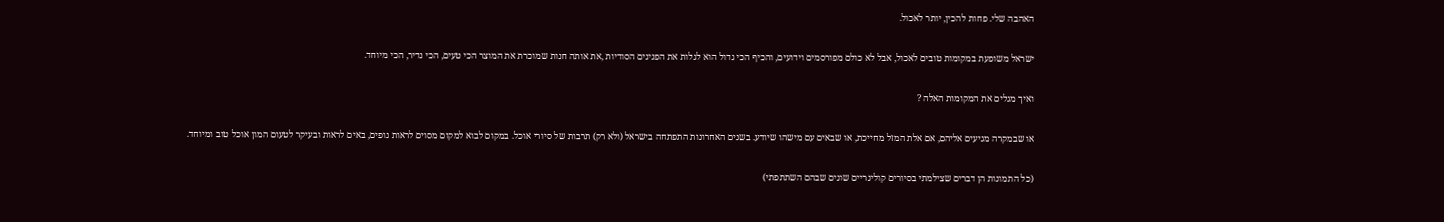האהבה שלי. פחות להכין, יותר לאכול.

ישראל משופעת במקומות טובים לאכול, אבל לא כולם מפורסמים וידועים, והכיף הכי גדול הוא לגלות את הפנינים הסודיות ,את אותה חנות שמוכרת את המוצר הכי טעים, הכי נדיר, הכי מיוחד.

ואיך מגלים את המקומות האלה ?

או שבמקרה מגיעים אליהם, אם אלת המזל מחייכת, או שבאים עם מישהו שיודע. בשנים האחרונות התפתחה בישראל (ולא רק) תרבות של סיורי אוכל. במקום לבוא למקום מסוים לראות נופים, באים לראות ובעיקר לטעום המון אוכל טוב ומיוחד.

(כל התמונות הן דברים שצילמתי בסיורים קולינריים שונים שבהם השתתפתי)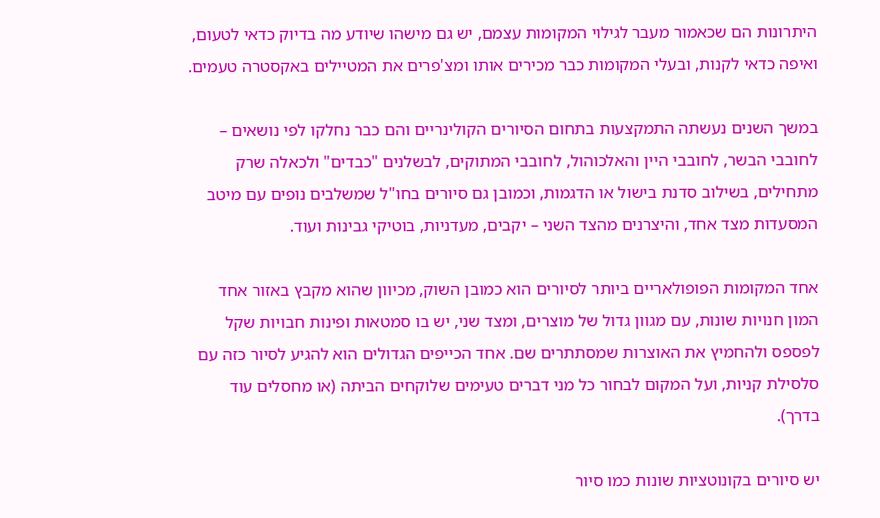היתרונות הם שכאמור מעבר לגילוי המקומות עצמם, יש גם מישהו שיודע מה בדיוק כדאי לטעום, ואיפה כדאי לקנות, ובעלי המקומות כבר מכירים אותו ומצ'פרים את המטיילים באקסטרה טעמים.

במשך השנים נעשתה התמקצעות בתחום הסיורים הקולינריים והם כבר נחלקו לפי נושאים – לחובבי הבשר, לחובבי היין והאלכוהול, לחובבי המתוקים, לבשלנים "כבדים" ולכאלה שרק מתחילים, בשילוב סדנת בישול או הדגמות, וכמובן גם סיורים בחו"ל שמשלבים נופים עם מיטב המסעדות מצד אחד, והיצרנים מהצד השני – יקבים, מעדניות, בוטיקי גבינות ועוד.

אחד המקומות הפופולאריים ביותר לסיורים הוא כמובן השוק, מכיוון שהוא מקבץ באזור אחד המון חנויות שונות, עם מגוון גדול של מוצרים, ומצד שני, יש בו סמטאות ופינות חבויות שקל לפספס ולהחמיץ את האוצרות שמסתתרים שם. אחד הכייפים הגדולים הוא להגיע לסיור כזה עם סלסילת קניות, ועל המקום לבחור כל מני דברים טעימים שלוקחים הביתה (או מחסלים עוד בדרך).

יש סיורים בקונוטציות שונות כמו סיור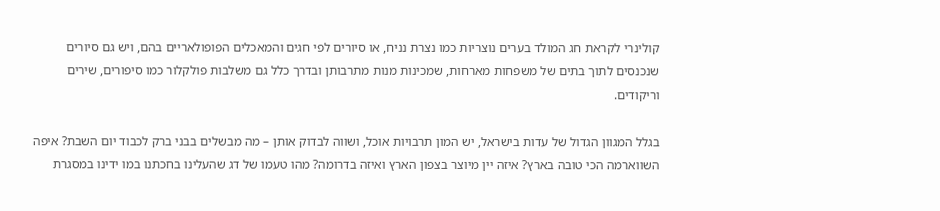קולינרי לקראת חג המולד בערים נוצריות כמו נצרת נניח, או סיורים לפי חגים והמאכלים הפופולאריים בהם, ויש גם סיורים שנכנסים לתוך בתים של משפחות מארחות, שמכינות מנות מתרבותן ובדרך כלל גם משלבות פולקלור כמו סיפורים, שירים וריקודים.

בגלל המגוון הגדול של עדות בישראל, יש המון תרבויות אוכל, ושווה לבדוק אותן – מה מבשלים בבני ברק לכבוד יום השבת? איפה השווארמה הכי טובה בארץ? איזה יין מיוצר בצפון הארץ ואיזה בדרומה? מהו טעמו של דג שהעלינו בחכתנו במו ידינו במסגרת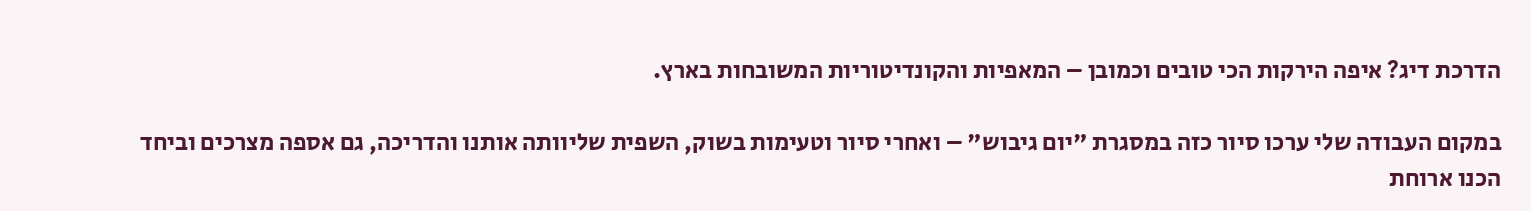הדרכת דיג? איפה הירקות הכי טובים וכמובן – המאפיות והקונדיטוריות המשובחות בארץ.

במקום העבודה שלי ערכו סיור כזה במסגרת "יום גיבוש" – ואחרי סיור וטעימות בשוק, השפית שליוותה אותנו והדריכה, גם אספה מצרכים וביחד הכנו ארוחת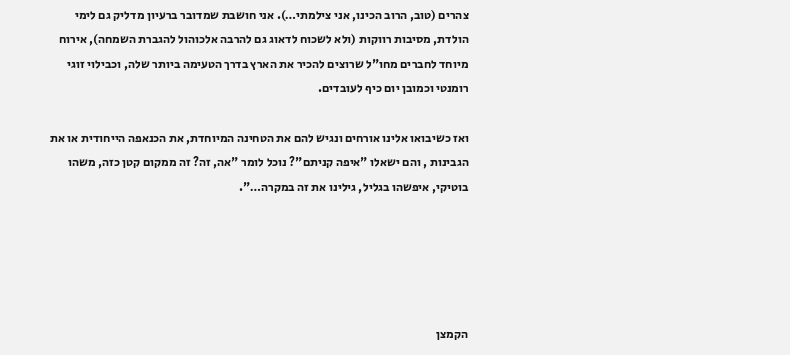צהרים (טוב, הרוב הכינו, אני צילמתי…). אני חושבת שמדובר ברעיון מדליק גם לימי הולדת, מסיבות רווקות (ולא לשכוח לדאוג גם להרבה אלכוהול להגברת השמחה), אירוח מיוחד לחברים מחו"ל שרוצים להכיר את הארץ בדרך הטעימה ביותר שלה, וכבילוי זוגי רומנטי וכמובן יום כיף לעובדים.

ואז כשיבואו אלינו אורחים ונגיש להם את הטחינה המיוחדת, את הכנאפה הייחודית או את הגבינות , והם ישאלו "איפה קניתם"? נוכל לומר "אה, זה? זה ממקום קטן כזה, משהו בוטיקי, איפשהו בגליל, גילינו את זה במקרה…".





הקמצן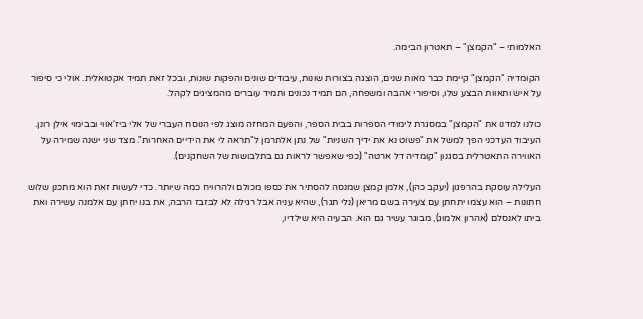האלמותי – "הקמצן" – תאטרון הבימה.

הקומדיה "הקמצן" קיימת כבר מאות שנים, הוצגה בצורות שונות, עיבודים שונים והפקות שונות, ובכל זאת תמיד אקטואלית. אולי כי סיפור על איש ותאוות הבצע שלו, וסיפורי אהבה ומשפחה, הם תמיד נכונים ותמיד עוברים מהמציגים לקהל.

כולנו למדנו את "הקמצן" במסגרת לימודי הספרות בבית הספר, והפעם המחזה מוצג לפי הנוסח העברי של אלי ביז'אווי ובבימוי אילן רונן. העיבוד העדכני הפך למשל את "פשוט נא את ידיך השניות" של נתן אלתרמן ל"תראה לי את הידיים האחרות". מצד שני ישנה שמירה על האווירה התאטרלית בסגנון "קומדיה דל ארטה" (כפי שאפשר לראות גם בתלבושות של השחקנים).

העלילה עוסקת בהרפגון (יעקב כהן), אלמן קמצן שמנסה להסתיר את כספו מכולם ולהרוויח כמה שיותר. כדי לעשות זאת הוא מתכנן שלוש חתונות – הוא עצמו יתחתן עם צעירה בשם מריאן (נלי תגר), שהיא עניה אבל רגילה לא לבזבז הרבה, את בנו יחתן עם אלמנה עשירה ואת ביתו לאנסלם (אהרון אלמוג), מבוגר עשיר גם הוא. הבעיה היא שילדיו,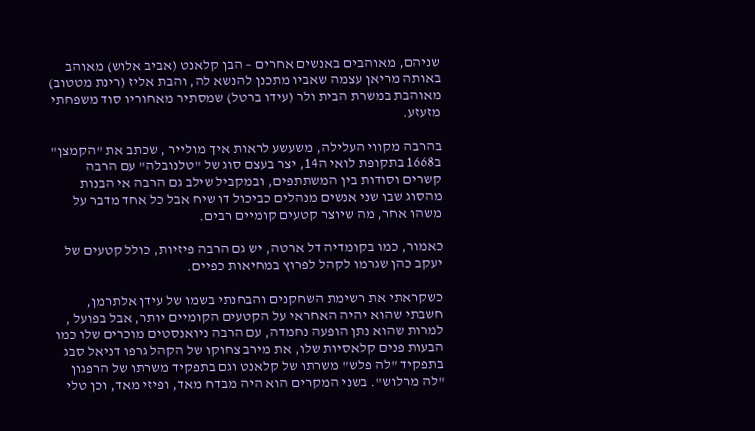שניהם, מאוהבים באנשים אחרים – הבן קלאנט (אביב אלוש) מאוהב באותה מריאן עצמה שאביו מתכנן להנשא לה, והבת אליז (רינת מטטוב) מאוהבת במשרת הבית ולר (עידו ברטל) שמסתיר מאחוריו סוד משפחתי מזעזע.

בהרבה מקווי העלילה, משעשע לראות איך מולייר , שכתב את "הקמצן" ב1668 בתקופת לואי ה14, יצר בעצם סוג של "טלנובלה" עם הרבה קשרים וסודות בין המשתתפים, ובמקביל שילב גם הרבה אי הבנות מהסוג שבו שני אנשים מנהלים כביכול דו שיח אבל כל אחד מדבר על משהו אחר, מה שיוצר קטעים קומיים רבים.

כאמור, כמו בקומדיה דל ארטה, יש גם הרבה פיזיות, כולל קטעים של יעקב כהן שגרמו לקהל לפרוץ במחיאות כפיים.

כשקראתי את רשימת השחקנים והבחנתי בשמו של עידן אלתרמן, חשבתי שהוא יהיה האחראי על הקטעים הקומיים יותר, אבל בפועל , למרות שהוא נתן הופעה נחמדה, עם הרבה ניואנסטים מוכרים שלו כמו הבעות פנים קלאסיות שלו, את מירב צחוקו של הקהל גרפו דניאל סבג בתפקיד "לה פלש" משרתו של קלאנט וגם בתפקיד משרתו של הרפגון "לה מרלוש". בשני המקרים הוא היה מבדח מאד, ופיזי מאד, וכן טלי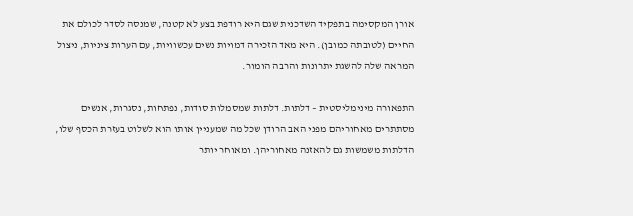אורן המקסימה בתפקיד השדכנית שגם היא רודפת בצע לא קטנה, שמנסה לסדר לכולם את החיים (לטובתה כמובן). היא מאד הזכירה דמויות נשים עכשוויות, עם הערות ציניות, ניצול המראה שלה להשגת יתרונות והרבה הומור.

התפאורה מינימליסטית – דלתות. דלתות שמסמלות סודות, נפתחות, נסגרות, אנשים מסתתרים מאחוריהם מפני האב הרודן שכל מה שמעניין אותו הוא לשלוט בעזרת הכסף שלו, הדלתות משמשות גם להאזנה מאחוריהן. ומאוחר יותר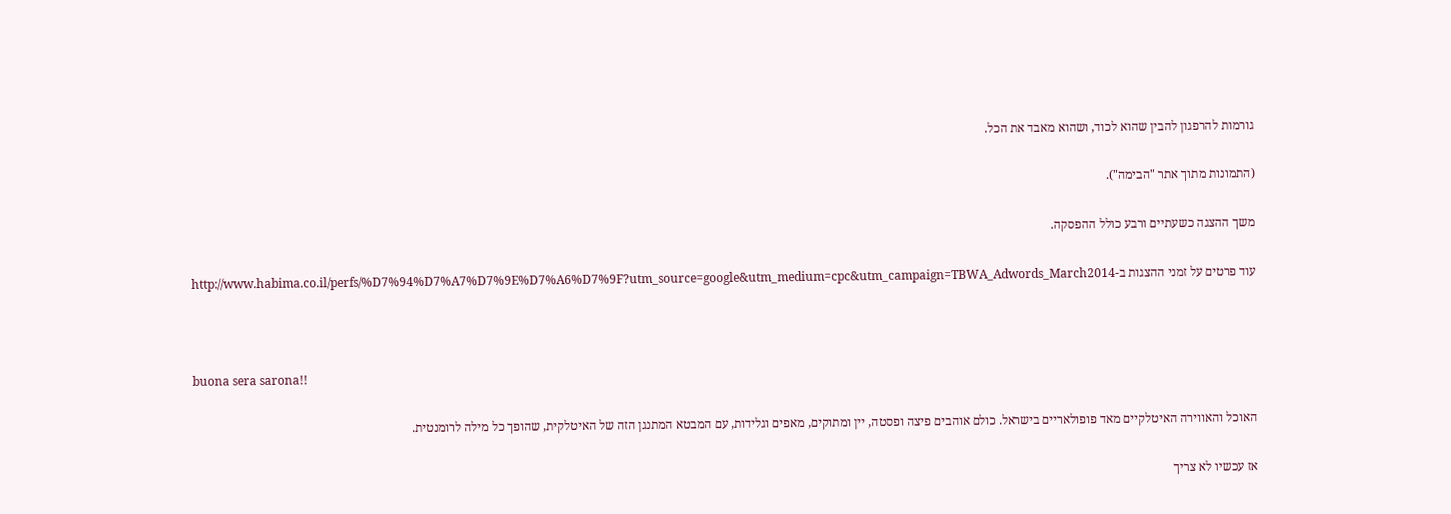גורמות להרפגון להבין שהוא לכוד, ושהוא מאבד את הכל.

(התמונות מתוך אתר "הבימה").

משך ההצגה כשעתיים ורבע כולל ההפסקה.

עוד פרטים על זמני ההצגות ב-http://www.habima.co.il/perfs/%D7%94%D7%A7%D7%9E%D7%A6%D7%9F?utm_source=google&utm_medium=cpc&utm_campaign=TBWA_Adwords_March2014



buona sera sarona!!

האוכל והאווירה האיטלקיים מאד פופולאריים בישראל. כולם אוהבים פיצה ופסטה, יין ומתוקים, מאפים וגלידות, עם המבטא המתנגן הזה של האיטלקית, שהופך כל מילה לרומנטית.

אז עכשיו לא צריך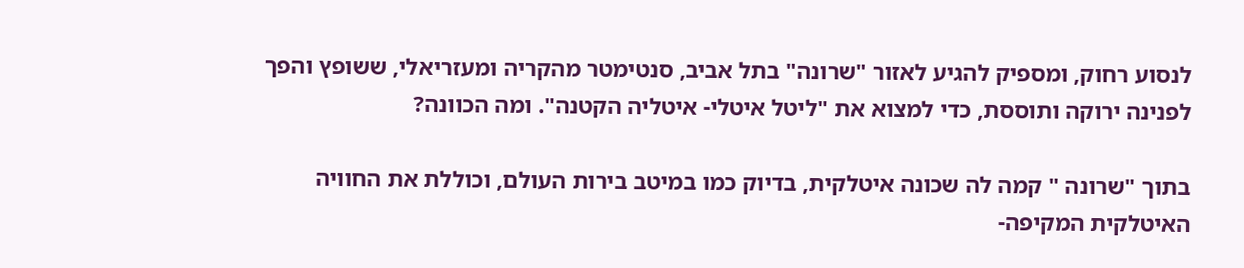לנסוע רחוק, ומספיק להגיע לאזור "שרונה" בתל אביב, סנטימטר מהקריה ומעזריאלי, ששופץ והפך לפנינה ירוקה ותוססת, כדי למצוא את "ליטל איטלי- איטליה הקטנה". ומה הכוונה?

בתוך "שרונה " קמה לה שכונה איטלקית, בדיוק כמו במיטב בירות העולם, וכוללת את החוויה האיטלקית המקיפה-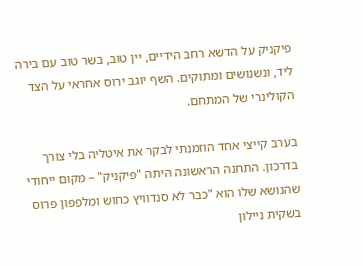פיקניק על הדשא רחב הידיים, יין טוב, בשר טוב עם בירה ליד, ונשנושים ומתוקים. השף יוגב ירוס אחראי על הצד הקולינרי של המתחם.

בערב קייצי אחד הוזמנתי לבקר את איטליה בלי צורך בדרכון. התחנה הראשונה היתה "פיקניק" – מקום ייחודי שהנושא שלו הוא "כבר לא סנדוויץ כחוש ומלפפון פרוס בשקית ניילון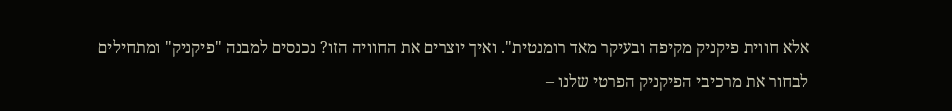אלא חווית פיקניק מקיפה ובעיקר מאד רומנטית". ואיך יוצרים את החוויה הזו? נכנסים למבנה "פיקניק" ומתחילים לבחור את מרכיבי הפיקניק הפרטי שלנו –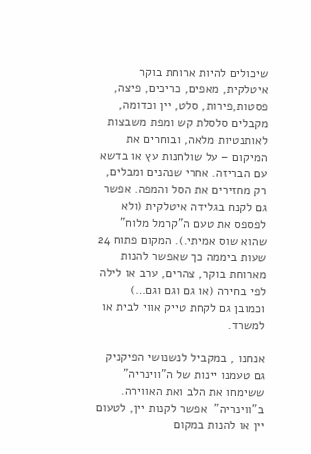שיכולים להיות ארוחת בוקר איטלקית, מאפים, כריכים, פיצה, פסטות,פירות, סלט, יין וכדומה, מקבלים סלסלת קש ומפת משבצות לאותנטיות מלאה, ובוחרים את המיקום – על שולחנות עץ או בדשא עם הבריזה. אחרי שנהנים ומבלים, רק מחזירים את הסל והמפה. אפשר גם לקנח בגלידה איטלקית (ולא לפספס את טעם ה"קרמל מלוח" שהוא שוס אמיתי.). המקום פתוח 24 שעות ביממה כך שאפשר להנות מארוחת בוקר, צהרים, ערב או לילה לפי בחירה (או גם וגם וגם…) וכמובן גם לקחת טייק אווי לבית או למשרד.

אנחנו , במקביל לנשנושי הפיקניק גם טעמנו יינות של ה"ווינריה" ששימחו את הלב ואת האווירה. ב"ווינריה"  אפשר לקנות יין, לטעום יין או להנות במקום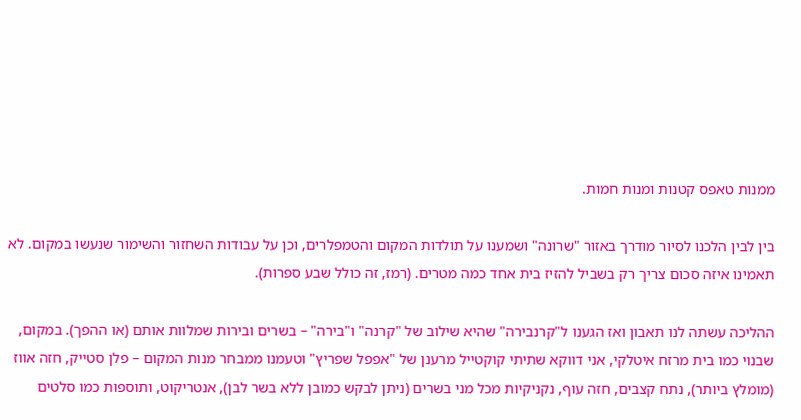ממנות טאפס קטנות ומנות חמות.

בין לבין הלכנו לסיור מודרך באזור "שרונה" ושמענו על תולדות המקום והטמפלרים, וכן על עבודות השחזור והשימור שנעשו במקום. לא תאמינו איזה סכום צריך רק בשביל להזיז בית אחד כמה מטרים. (רמז, זה כולל שבע ספרות).

ההליכה עשתה לנו תאבון ואז הגענו ל"קרנבירה" שהיא שילוב של "קרנה" ו"בירה" – בשרים ובירות שמלוות אותם (או ההפך). במקום, שבנוי כמו בית מרזח איטלקי, אני דווקא שתיתי קוקטייל מרענן של "אפפל שפריץ" וטעמנו ממבחר מנות המקום – פלן סטייק, חזה אווז (מומלץ ביותר), נתח קצבים, חזה עוף, נקניקיות מכל מני בשרים (ניתן לבקש כמובן ללא בשר לבן), אנטריקוט, ותוספות כמו סלטים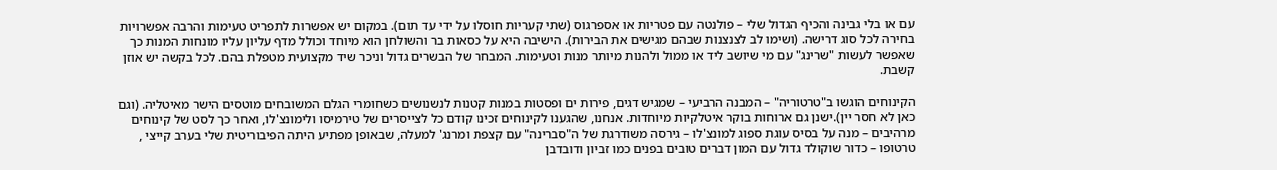עם או בלי גבינה והכיף הגדול שלי – פולנטה עם פטריות או אספרגוס (שתי קעריות חוסלו על ידי עד תום). במקום יש אפשרות לתפריט טעימות והרבה אפשרויות בחירה לכל סוג דרישה. (ושימו לב לצנצנות שבהם מגישים את הבירות). הישיבה היא על כסאות בר והשולחן הוא מיוחד וכולל מדף עליון עליו מונחות המנות כך שאפשר לעשות "שרינג" עם מי שיושב ליד או ממול ולהנות מיותר מנות וטעימות. המבחר של הבשרים גדול וניכר שיד מקצועית מטפלת בהם. לכל בקשה יש אוזן קשבת.

הקינוחים הוגשו ב"טרטוריה" – המבנה הרביעי – שמגיש דגים, פירות ים ופסטות במנות קטנות לנשנושים כשחומרי הגלם המשובחים מוטסים הישר מאיטליה. (וגם כאן לא חסר יין).ישנן גם ארוחות בוקר איטלקיות מיוחדות. אנחנו, שהגענו לקינוחים זכינו קודם כל לצייסרים של טירמיסו ולימונצ'לו, ואחר כך לסט של קינוחים מרהיבים – מנה על בסיס עוגת ספוג למונצ'לו – גירסה משודרגת של ה"סברינה" עם קצפת ומרנג' למעלה, שבאופן מפתיע היתה הפיבוריטית שלי בערב קייצי , טרטופו – כדור שוקולד גדול עם המון דברים טובים בפנים כמו זביון ודובדבן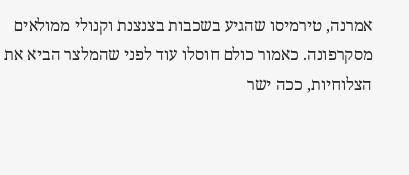אמרנה, טירמיסו שהגיע בשכבות בצנצנת וקנולי ממולאים מסקרפונה. כאמור כולם חוסלו עוד לפני שהמלצר הביא את הצלוחיות, ככה ישר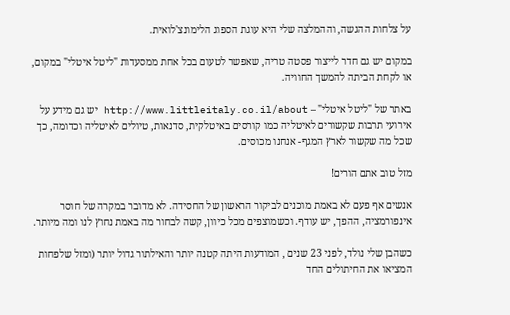על צלחות ההגשה, וההמלצה שלי היא עוגת הספוג הלימונצ'לואית.

במקום יש גם חדר לייצור פסטה טריה, שאפשר לטעום בכל אחת ממסעדות "ליטל איטלי" במקום, או לקחת הביתה להמשך החוויה.

באתר של "ליטל איטלי" – http://www.littleitaly.co.il/about יש גם מידע על אירועי תרבות שקשורים לאיטליה כמו קורסים באיטלקית, סדנאות, טיולים לאיטליה וכדומה, כך שכל מה שקשור לארץ המגף- אנחנו מכוסים.

מזל טוב אתם הורים!

אנשים אף פעם לא באמת מוכנים לביקור הראשון של החסידה. לא מדובר במקרה של חוסר אינפורמציה, ההפך, יש עודף. וכשמוצפים מכל כיוון, קשה לבחור מה באמת נחוץ לנו ומה מיותר.

כשהבן שלי נולד, לפני 23 שנים , המודעות היתה קטנה יותר והאילתור גדול יותר (ומזל שלפחות המציאו את החיתולים החד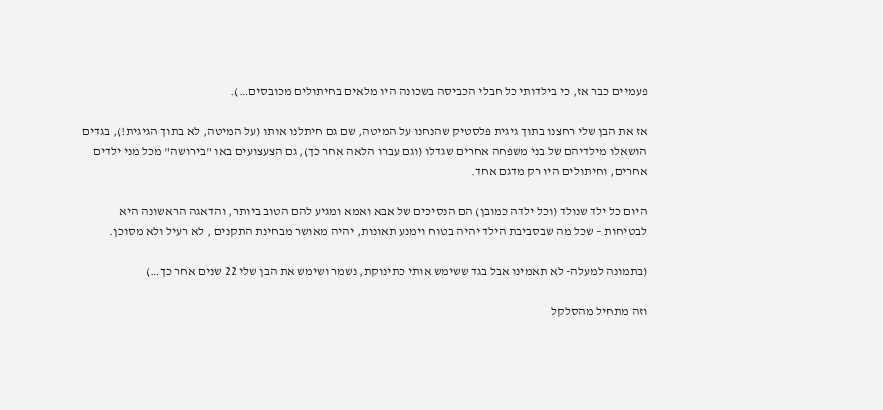פעמיים כבר אז, כי בילדותי כל חבלי הכביסה בשכונה היו מלאים בחיתולים מכובסים…).

אז את הבן שלי רחצנו בתוך גיגית פלסטיק שהנחנו על המיטה, שם גם חיתלנו אותו (על המיטה, לא בתוך הגיגית!), בגדים הושאלו מילדיהם של בני משפחה אחרים שגדלו (וגם עברו הלאה אחר כך), גם הצעצועים באו "בירושה" מכל מני ילדים אחרים, וחיתולים היו רק מדגם אחד.

היום כל ילד שנולד (וכל ילדה כמובן) הם הנסיכים של אבא ואמא ומגיע להם הטוב ביותר, והדאגה הראשונה היא לבטיחות – שכל מה שבסביבת הילד יהיה בטוח וימנע תאונות, יהיה מאושר מבחינת התקנים , לא רעיל ולא מסוכן.

(בתמונה למעלה- לא תאמינו אבל בגד ששימש אותי כתינוקת, נשמר ושימש את הבן שלי 22 שנים אחר כך…)

וזה מתחיל מהסלקל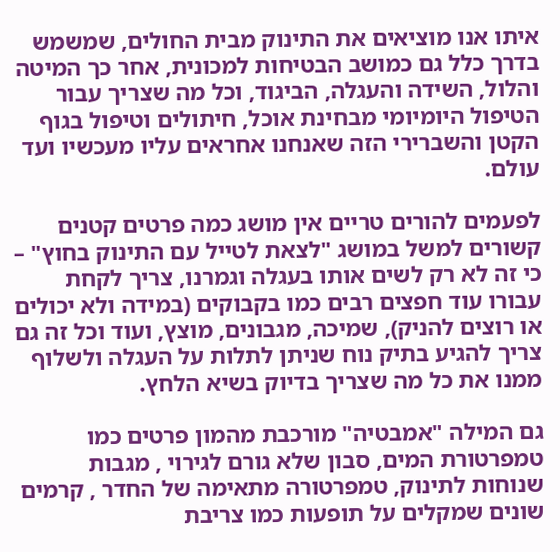איתו אנו מוציאים את התינוק מבית החולים, שמשמש בדרך כלל גם כמושב הבטיחות למכונית, אחר כך המיטה והלול, השידה והעגלה, הביגוד, וכל מה שצריך עבור הטיפול היומיומי מבחינת אוכל, חיתולים וטיפול בגוף הקטן והשברירי הזה שאנחנו אחראים עליו מעכשיו ועד עולם.

לפעמים להורים טריים אין מושג כמה פרטים קטנים קשורים למשל במושג "לצאת לטייל עם התינוק בחוץ" – כי זה לא רק לשים אותו בעגלה וגמרנו, צריך לקחת עבורו עוד חפצים רבים כמו בקבוקים (במידה ולא יכולים או רוצים להניק), שמיכה, מגבונים, מוצץ, ועוד וכל זה גם צריך להגיע בתיק נוח שניתן לתלות על העגלה ולשלוף ממנו את כל מה שצריך בדיוק בשיא הלחץ.

גם המילה "אמבטיה" מורכבת מהמון פרטים כמו טמפרטורת המים, סבון שלא גורם לגירוי , מגבות שנוחות לתינוק, טמפרטורה מתאימה של החדר , קרמים שונים שמקלים על תופעות כמו צריבת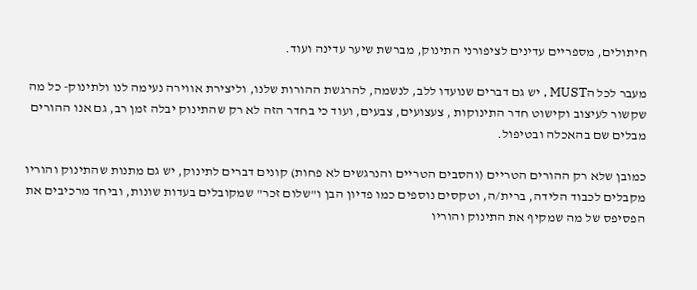חיתולים, מספריים עדינים לציפורני התינוק, מברשת שיער עדינה ועוד.

מעבר לכל הMUST , יש גם דברים שנועדו ללב, לנשמה, להרגשת ההורות שלנו, וליצירת אווירה נעימה לנו ולתינוק- כל מה שקשור לעיצוב וקישוט חדר התינוקות , צעצועים, צבעים, ועוד כי בחדר הזה לא רק שהתינוק יבלה זמן רב, גם אנו ההורים מבלים שם בהאכלה ובטיפול.

כמובן שלא רק ההורים הטריים (והסבים הטריים והנרגשים לא פחות) קונים דברים לתינוק, יש גם מתנות שהתינוק והוריו מקבלים לכבוד הלידה, ברית/ה, וטקסים נוספים כמו פדיון הבן ו"שלום זכר" שמקובלים בעדות שונות, וביחד מרכיבים את הפסיפס של מה שמקיף את התינוק והוריו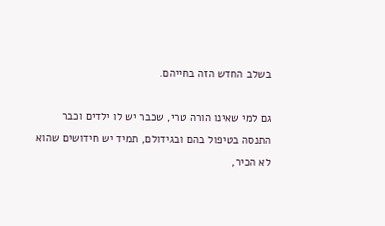בשלב החדש הזה בחייהם.

גם למי שאינו הורה טרי, שכבר יש לו ילדים וכבר התנסה בטיפול בהם ובגידולם, תמיד יש חידושים שהוא לא הכיר,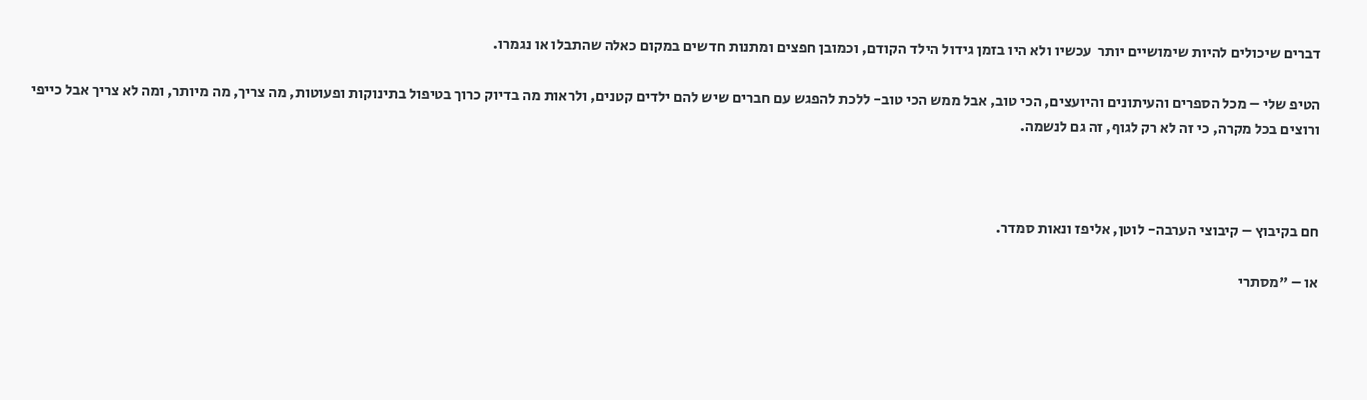דברים שיכולים להיות שימושיים יותר  עכשיו ולא היו בזמן גידול הילד הקודם, וכמובן חפצים ומתנות חדשים במקום כאלה שהתבלו או נגמרו.

הטיפ שלי – מכל הספרים והעיתונים והיועצים, הכי טוב, אבל ממש הכי טוב- ללכת להפגש עם חברים שיש להם ילדים קטנים, ולראות מה בדיוק כרוך בטיפול בתינוקות ופעוטות, מה צריך, מה מיותר, ומה לא צריך אבל כייפי ורוצים בכל מקרה, כי זה לא רק לגוף, זה גם לנשמה.



חם בקיבוץ – קיבוצי הערבה- לוטן, אליפז ונאות סמדר.

או – "מסתרי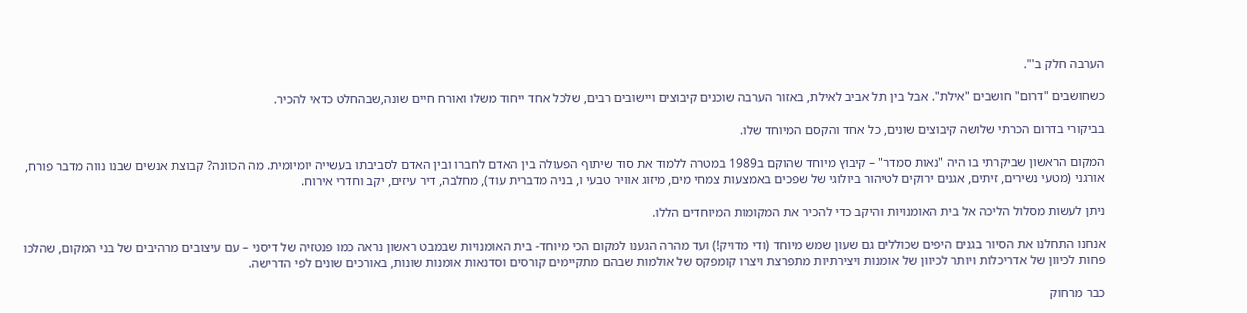הערבה חלק ב'".

כשחושבים "דרום" חושבים "אילת". אבל בין תל אביב לאילת, באזור הערבה שוכנים קיבוצים ויישובים רבים, שלכל אחד ייחוד משלו ואורח חיים שונה,שבהחלט כדאי להכיר.

בביקורי בדרום הכרתי שלושה קיבוצים שונים, כל אחד והקסם המיוחד שלו.

המקום הראשון שביקרתי בו היה "נאות סמדר" – קיבוץ מיוחד שהוקם ב1989 במטרה ללמוד את סוד שיתוף הפעולה בין האדם לחברו ובין האדם לסביבתו בעשייה יומיומית. מה הכוונה? קבוצת אנשים שבנו נווה מדבר פורח, אורגני (מטעי נשירים, זיתים, אגנים ירוקים לטיהור ביולוגי של שפכים באמצעות צמחי מים, מיזוג אוויר טבעי ו, בניה מדברית עוד), מחלבה, דיר עיזים, יקב וחדרי אירוח.

ניתן לעשות מסלול הליכה אל בית האומנויות והיקב כדי להכיר את המקומות המיוחדים הללו.

אנחנו התחלנו את הסיור בגנים היפים שכוללים גם שעון שמש מיוחד (ודי מדויק!) ועד מהרה הגענו למקום הכי מיוחד- בית האומנויות שבמבט ראשון נראה כמו פנטזיה של דיסני – עם עיצובים מרהיבים של בני המקום, שהלכו פחות לכיוון של אדריכלות ויותר לכיוון של אומנות ויצירתיות מתפרצת ויצרו קומפקס של אולמות שבהם מתקיימים קורסים וסדנאות אומנות שונות, באורכים שונים לפי הדרישה.

כבר מרחוק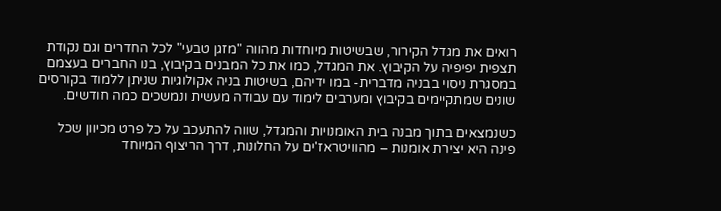רואים את מגדל הקירור, שבשיטות מיוחדות מהווה "מזגן טבעי" לכל החדרים וגם נקודת תצפית יפיפיה על הקיבוץ. את המגדל, כמו את כל המבנים בקיבוץ, בנו החברים בעצמם במסגרת ניסוי בבניה מדברית- במו ידיהם, בשיטות בניה אקולוגיות שניתן ללמוד בקורסים שונים שמתקיימים בקיבוץ ומערבים לימוד עם עבודה מעשית ונמשכים כמה חודשים.

כשנמצאים בתוך מבנה בית האומנויות והמגדל, שווה להתעכב על כל פרט מכיוון שכל פינה היא יצירת אומנות – מהוויטראז'ים על החלונות, דרך הריצוף המיוחד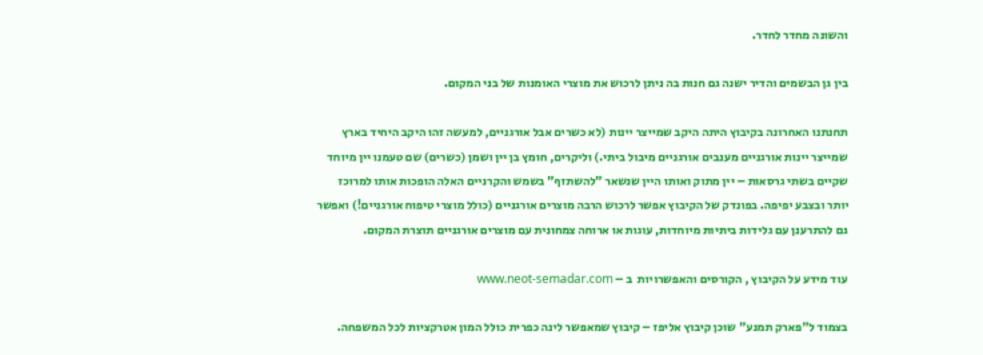והשונה מחדר לחדר.

בין גן הבשמים והדיר ישנה גם חנות בה ניתן לרכוש את מוצרי האומנות של בני המקום.

תחנתנו האחרונה בקיבוץ היתה היקב שמייצר יינות (לא כשרים אבל אורגניים, למעשה זהו היקב היחיד בארץ שמייצר יינות אורגניים מענבים אורגניים מיבול ביתי.) וליקרים, חומץ בן יין ושמן (כשרים) שם טעמנו יין מיוחד שקיים בשתי גרסאות – יין מתוק ואותו היין שנשאר "להשתזף" בשמש והקרניים האלה הופכות אותו למרוכז יותר ובצבע יפיפה. בפונדק של הקיבוץ אפשר לרכוש הרבה מוצרים אורגניים (כולל מוצרי טיפוח אורגניים!) ואפשר גם להתרענן עם גלידות ביתיות מיוחדות, עוגות או ארוחה צמחונית עם מוצרים אורגניים תוצרת המקום.

עוד מידע על הקיבוץ , הקורסים והאפשרויות  ב – www.neot-semadar.com

בצמוד ל"פארק תמנע" שוכן קיבוץ אליפז – קיבוץ שמאפשר לינה כפרית כולל המון אטרקציות לכל המשפחה.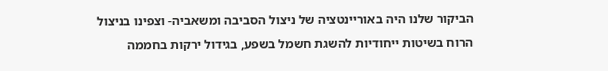הביקור שלנו היה באוריינטציה של ניצול הסביבה ומשאביה- וצפינו בניצול הרוח בשיטות ייחודיות להשגת חשמל בשפע, בגידול ירקות בחממה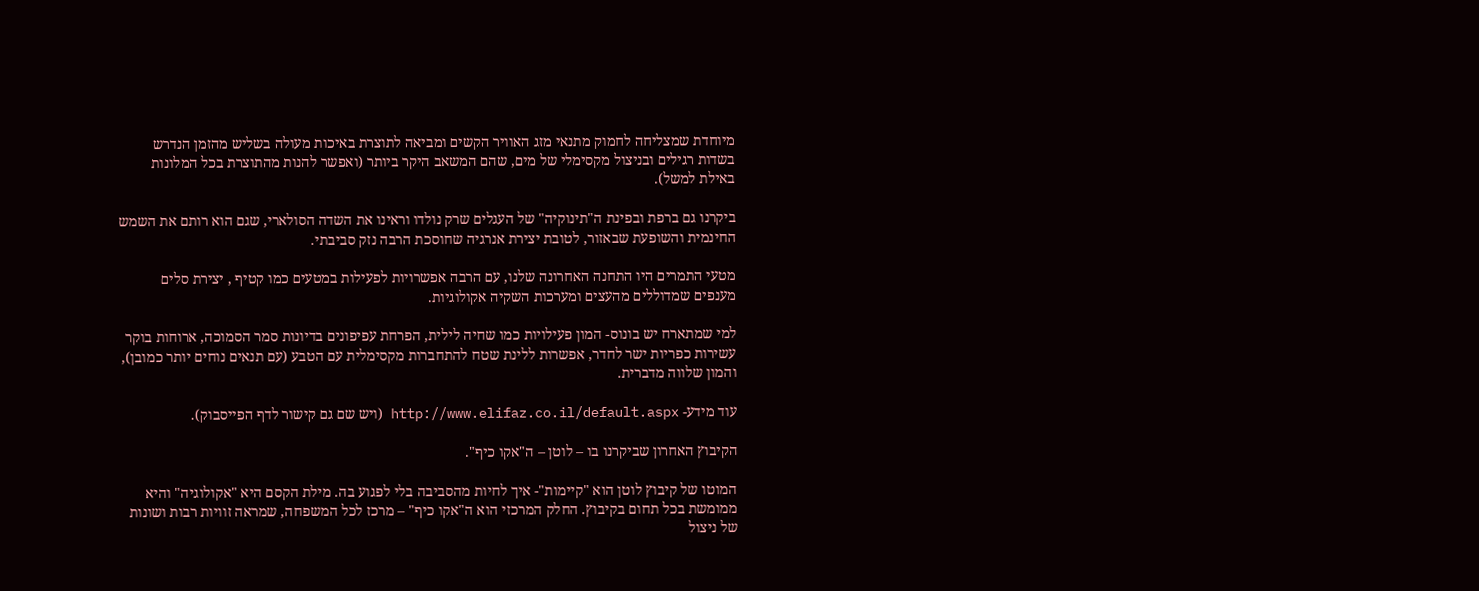מיוחדת שמצליחה לחמוק מתנאי מזג האוויר הקשים ומביאה לתוצרת באיכות מעולה בשליש מהזמן הנדרש בשדות רגילים ובניצול מקסימלי של מים, שהם המשאב היקר ביותר (ואפשר להנות מהתוצרת בכל המלונות באילת למשל).

ביקרנו גם ברפת ובפינת ה"תינוקיה" של העגלים שרק נולדו וראינו את השדה הסולארי, שגם הוא רותם את השמש החינמית והשופעת שבאזור, לטובת יצירת אנרגיה שחוסכת הרבה נזק סביבתי.

מטעי התמרים היו התחנה האחרונה שלנו, עם הרבה אפשרויות לפעילות במטעים כמו קטיף , יצירת סלים מענפים שמדוללים מהעצים ומערכות השקיה אקולוגיות.

למי שמתארח יש בונוס- המון פעילויות כמו שחיה לילית, הפרחת עפיפונים בדיונות סמר הסמוכה, ארוחות בוקר עשירות כפריות ישר לחדר, אפשרות ללינת שטח להתחברות מקסימלית עם הטבע (עם תנאים נוחים יותר כמובן), והמון שלווה מדברית.

עוד מידע- http://www.elifaz.co.il/default.aspx (ויש שם גם קישור לדף הפייסבוק).

הקיבוץ האחרון שביקרנו בו – לוטן – ה"אקו כיף".

המוטו של קיבוץ לוטן הוא "קיימות"- איך לחיות מהסביבה בלי לפגוע בה. מילת הקסם היא "אקולוגיה" והיא ממומשת בכל תחום בקיבוץ. החלק המרכזי הוא ה"אקו כיף" – מרכז לכל המשפחה, שמראה זוויות רבות ושונות של ניצול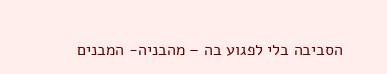הסביבה בלי לפגוע בה – מהבניה- המבנים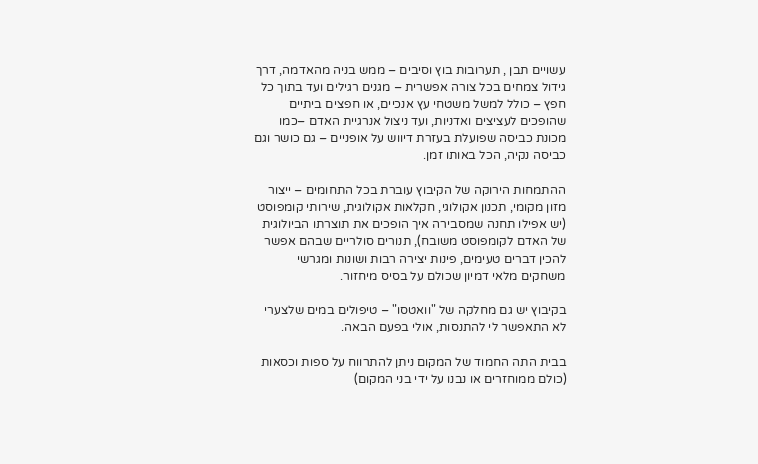עשויים תבן , תערובות בוץ וסיבים – ממש בניה מהאדמה, דרך גידול צמחים בכל צורה אפשרית – מגנים רגילים ועד בתוך כל חפץ – כולל למשל משטחי עץ אנכיים, או חפצים ביתיים שהופכים לעציצים ואדניות, ועד ניצול אנרגיית האדם –כמו מכונת כביסה שפועלת בעזרת דיווש על אופניים – גם כושר וגם כביסה נקיה, הכל באותו זמן.

ההתמחות הירוקה של הקיבוץ עוברת בכל התחומים – ייצור מזון מקומי, תכנון אקולוגי, חקלאות אקולוגית, שירותי קומפוסט (יש אפילו תחנה שמסבירה איך הופכים את תוצרתו הביולוגית של האדם לקומפוסט משובח), תנורים סולריים שבהם אפשר להכין דברים טעימים, פינות יצירה רבות ושונות ומגרשי משחקים מלאי דמיון שכולם על בסיס מיחזור.

בקיבוץ יש גם מחלקה של "וואטסו" – טיפולים במים שלצערי לא התאפשר לי להתנסות, אולי בפעם הבאה.

בבית התה החמוד של המקום ניתן להתרווח על ספות וכסאות (כולם ממוחזרים או נבנו על ידי בני המקום)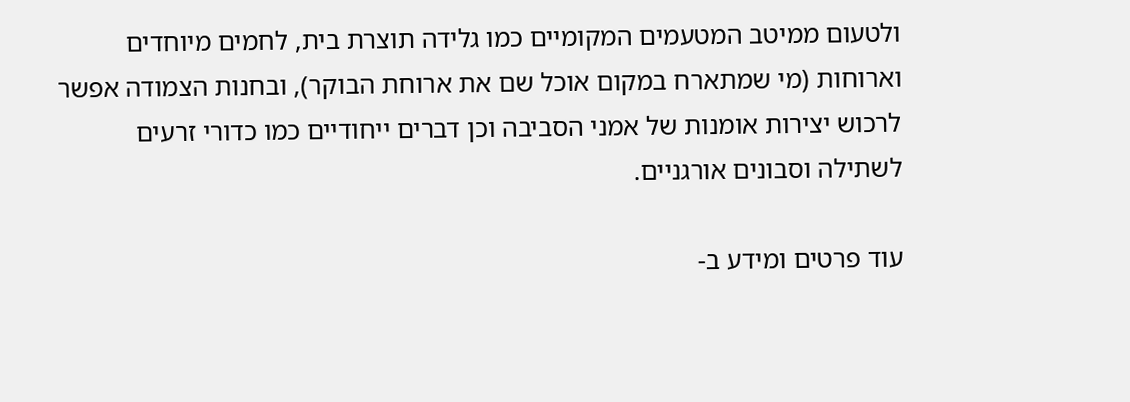ולטעום ממיטב המטעמים המקומיים כמו גלידה תוצרת בית, לחמים מיוחדים וארוחות (מי שמתארח במקום אוכל שם את ארוחת הבוקר), ובחנות הצמודה אפשר לרכוש יצירות אומנות של אמני הסביבה וכן דברים ייחודיים כמו כדורי זרעים לשתילה וסבונים אורגניים.

עוד פרטים ומידע ב-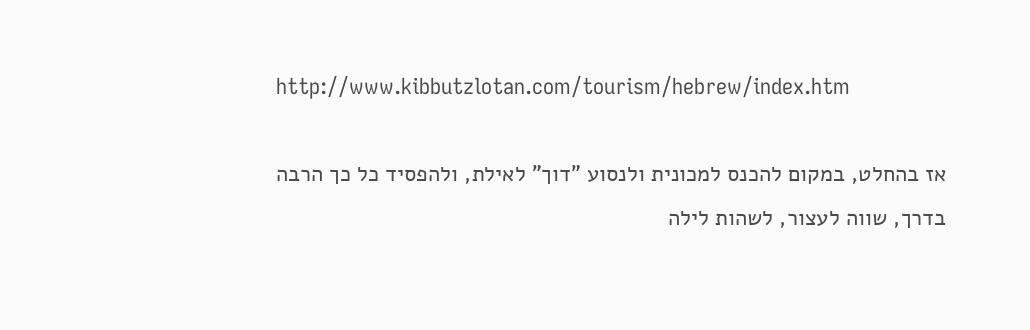http://www.kibbutzlotan.com/tourism/hebrew/index.htm

אז בהחלט, במקום להכנס למכונית ולנסוע "דוך" לאילת, ולהפסיד כל כך הרבה בדרך, שווה לעצור, לשהות לילה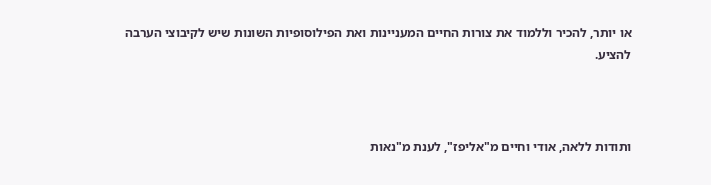או יותר, להכיר וללמוד את צורות החיים המעניינות ואת הפילוסופיות השונות שיש לקיבוצי הערבה להציע.



ותודות ללאה, אודי וחיים מ"אליפז", לענת מ"נאות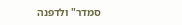סמדר" ולדפנה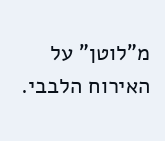מ"לוטן" על האירוח הלבבי.